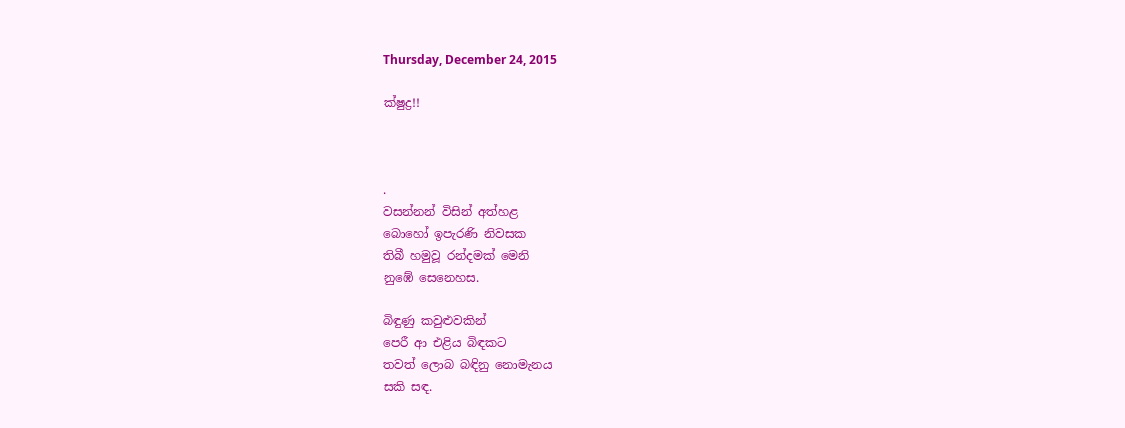Thursday, December 24, 2015

ක්ෂුද්‍ර!!



.
වසන්නන් විසින් අත්හළ
බොහෝ ඉපැරණි නිවසක
තිබී හමුවූ රන්දමක් මෙනි
නුඹේ සෙනෙහස.

බිඳුණු කවුළුවකින්
පෙරී ආ එළිය බිඳකට
තවත් ලොබ බඳිනු නොමැනය
සකි සඳ.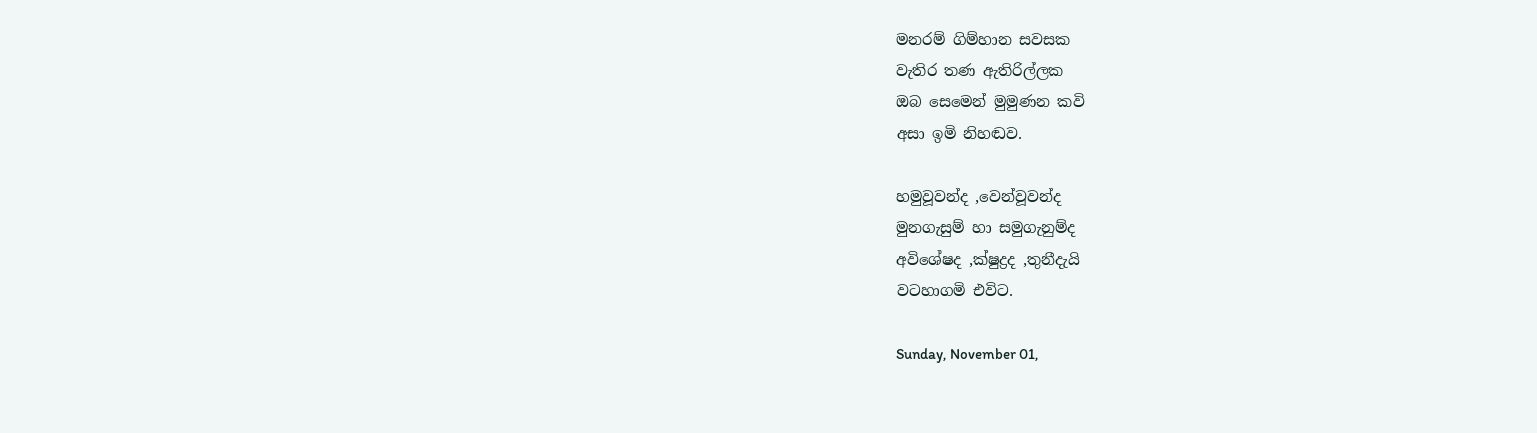මනරම් ගිම්හාන සවසක
වැතිර තණ ඇතිරිල්ලක
ඔබ සෙමෙන් මුමුණන කවි
අසා ඉමි නිහඬව.

හමුවූවන්ද ,වෙන්වූවන්ද
මුනගැසුම් හා සමුගැනුම්ද
අවිශේෂද ,ක්ෂුද්‍රද ,තුනීදැයි
වටහාගමි එවිට.

Sunday, November 01,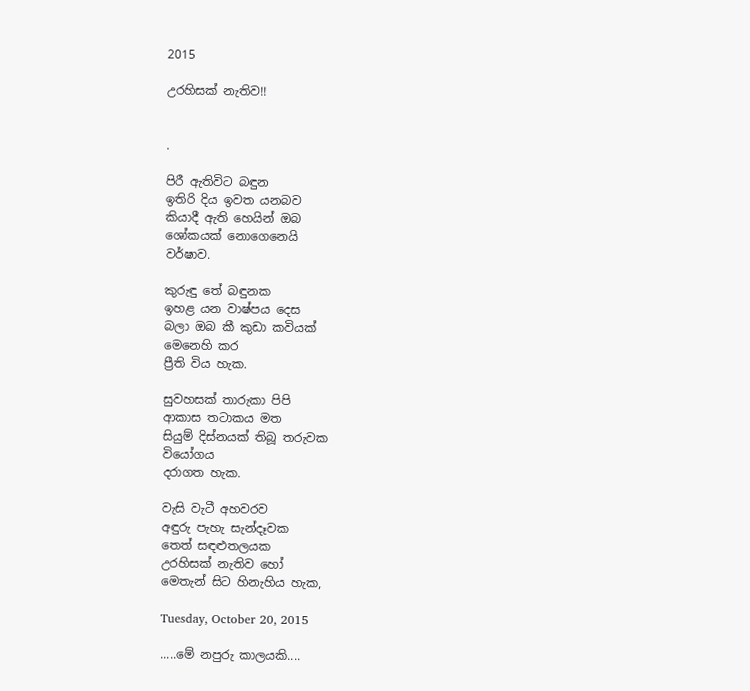2015

උරහිසක් නැතිව!!


.

පිරී ඇතිවිට බඳුන
ඉතිරි දිය ඉවත යනබව
කියාදී ඇති හෙයින් ඔබ
ශෝකයක් නොගෙනෙයි
වර්ෂාව.

කුරුඳු තේ බඳුනක
ඉහළ යන වාෂ්පය දෙස
බලා ඔබ කී කුඩා කවියක්
මෙනෙහි කර
ප්‍රීති විය හැක.

සුවහසක් තාරුකා පිපි
ආකාස තටාකය මත
සියුම් දිස්නයක් තිබූ තරුවක
වියෝගය
දරාගත හැක.

වැසි වැටී අහවරව
අඳුරු පැහැ සැන්දෑවක
තෙත් සඳළුතලයක
උරහිසක් නැතිව හෝ
මෙතැන් සිට හිනැහිය හැක,

Tuesday, October 20, 2015

.....මේ නපුරු කාලයකි....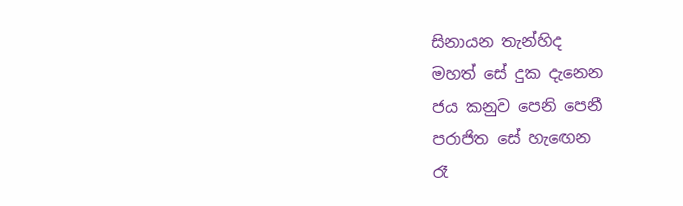සිනායන තැන්හිද
මහත් සේ දුක දැනෙන
ජය කනුව පෙනි පෙනී
පරාජිත සේ හැඟෙන
රෑ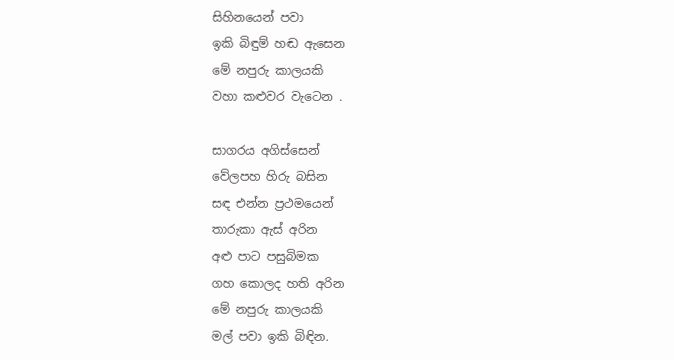සිහිනයෙන් පවා
ඉකි බිඳුම් හඬ ඇසෙන
මේ නපුරු කාලයකි
වහා කළුවර වැටෙන .

සාගරය අගිස්සෙන්
වේලපහ හිරු බසින
සඳ එන්න ප්‍රථමයෙන්
තාරුකා ඇස් අරින
අළු පාට පසුබිමක
ගහ කොලද හති අරින
මේ නපුරු කාලයකි
මල් පවා ඉකි බිඳින.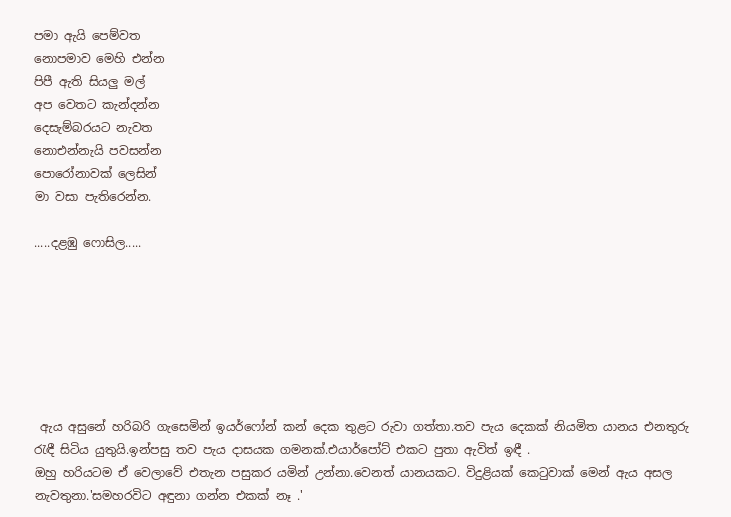පමා ඇයි පෙම්වත
නොපමාව මෙහි එන්න
පිපී ඇති සියලු මල්
අප වෙතට කැන්දන්න
දෙසැම්බරයට නැවත
නොඑන්නැයි පවසන්න
පොරෝනාවක් ලෙසින්
මා වසා පැතිරෙන්න.

.....දළඹු ෆොසිල.....







 ඇය අසුනේ හරිබරි ගැසෙමින් ඉයර්ෆෝන් කන් දෙක තුළට රුවා ගත්තා.තව පැය දෙකක් නියමිත යානය එනතුරු රැඳී සිටිය යුතුයි.ඉන්පසු තව පැය දාසයක ගමනක්.එයාර්පෝට් එකට පුතා ඇවිත් ඉඳී .
ඔහු හරියටම ඒ වෙලාවේ එතැන පසුකර යමින් උන්නා.වෙනත් යානයකට. විදුළියක් කෙටුවාක් මෙන් ඇය අසල නැවතුනා.'සමහරවිට අඳුනා ගන්න එකක් නෑ .'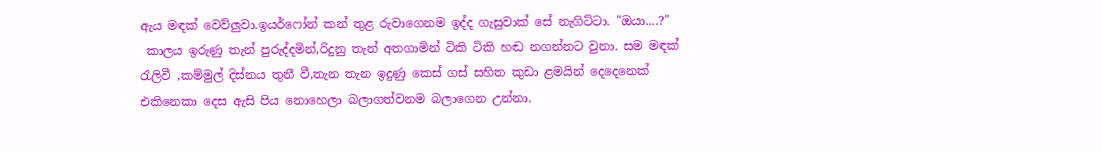ඇය මඳක් වෙව්ලුවා.ඉයර්ෆෝන් කන් තුළ රුවාගෙනම ඉද්ද ගැසුවාක් සේ නැගිට්ටා. "ඔයා....?"
 කාලය ඉරුණු තැන් පුරුද්දමින්,රිදුනු තැන් අතගාමින් ටිකි ටිකි හඬ නගන්නට වුනා. සම මඳක් රැලිවී ,කම්මුල් දිස්නය තුනී වී,තැන තැන ඉදුණු කෙස් ගස් සහිත කුඩා ළමයින් දෙදෙනෙක් එකිනෙකා දෙස ඇසි පිය නොහෙලා බලාගත්වනම බලාගෙන උන්නා.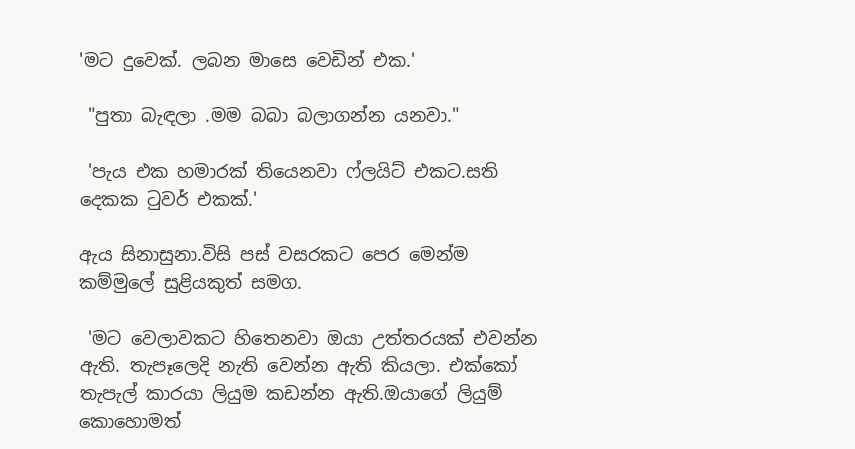'මට දුවෙක්. ලබන මාසෙ වෙඩින් එක.'

 "පුතා බැඳලා .මම බබා බලාගන්න යනවා."

 'පැය එක හමාරක් තියෙනවා ෆ්ලයිට් එකට.සති දෙකක ටුවර් එකක්.'

ඇය සිනාසුනා.විසි පස්‌ වසරකට පෙර මෙන්ම කම්මුලේ සුළියකුත් සමග.

 'මට වෙලාවකට හිතෙනවා ඔයා උත්තරයක් එවන්න ඇති. තැපෑලෙදි නැති වෙන්න ඇති කියලා. එක්කෝ තැපැල් කාරයා ලියුම කඩන්න ඇති.ඔයාගේ ලියුම් කොහොමත්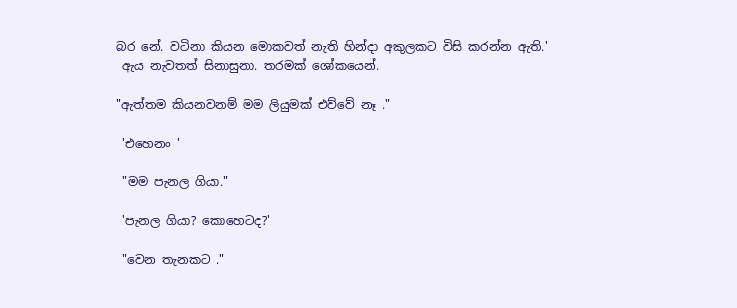බර නේ. වටිනා කියන මොකවත් නැති හින්දා අකුලකට විසි කරන්න ඇති.'
 ඇය නැවතත් සිනාසුනා. තරමක් ශෝකයෙන්.

"ඇත්තම කියනවනම් මම ලියුමක් එව්වේ නෑ ."

 'එහෙනං '

 "මම පැනල ගියා."

 'පැනල ගියා? කොහෙටද?'

 "වෙන තැනකට ."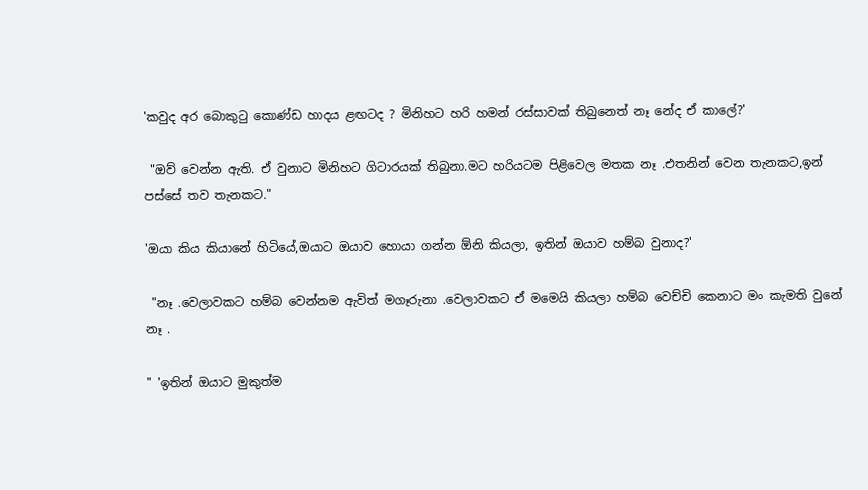'කවුද අර බොකුටු කොණ්ඩ හාදය ළඟටද ? මිනිහට හරි හමන් රස්සාවක් තිබුනෙත් නෑ නේද ඒ කාලේ?'

 "ඔව් වෙන්න ඇති. ඒ වුනාට මිනිහට ගිටාරයක් තිබුනා.මට හරියටම පිළිවෙල මතක නෑ .එතනින් වෙන තැනකට,ඉන් පස්සේ තව තැනකට."

'ඔයා කිය කියානේ හිටියේ,ඔයාට ඔයාව හොයා ගන්න ඕනි කියලා, ඉතින් ඔයාව හම්බ වුනාද?'

 "නෑ .වෙලාවකට හම්බ වෙන්නම ඇවිත් මගෑරුනා .වෙලාවකට ඒ මමෙයි කියලා හම්බ වෙච්චි කෙනාට මං කැමති වුනේ නෑ .

" 'ඉතින් ඔයාට මුකුත්ම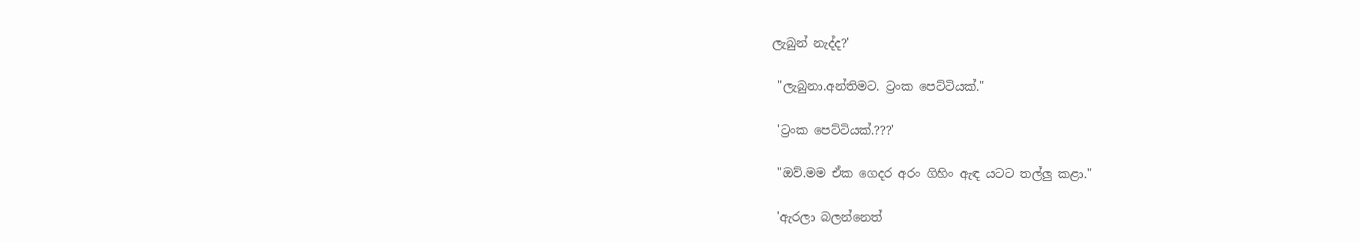ලැබුන් නැද්ද?'

 "ලැබුනා.අන්තිමට. ට්‍රංක පෙට්ටියක්."

 'ට්‍රංක පෙට්ටියක්.???'

 "ඔව්.මම ඒක ගෙදර අරං ගිහිං ඇඳ යටට තල්ලු කළා."

 'ඇරලා බලන්නෙත්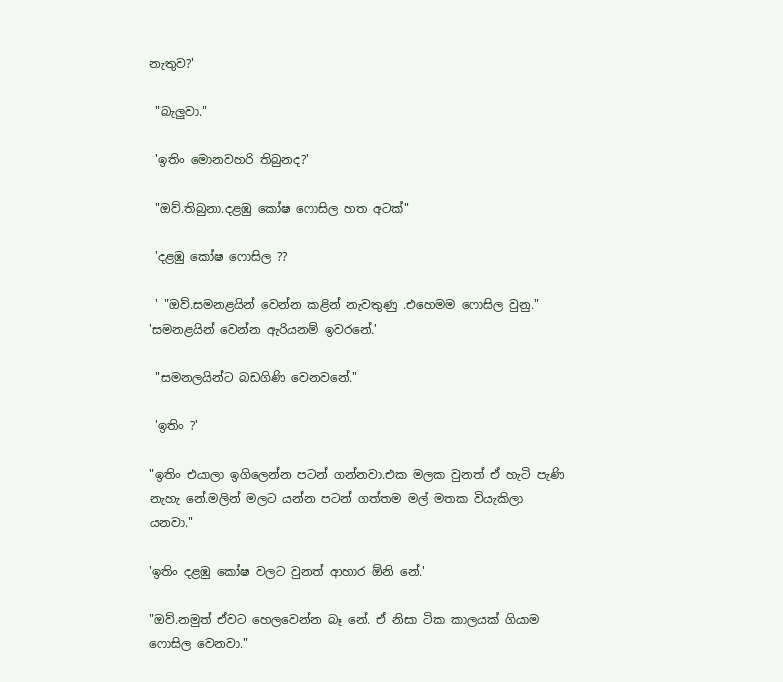නැතුව?'

 "බැලුවා."

 'ඉතිං මොනවහරි තිබුනද?'

 "ඔව්.තිබුනා.දළඹු කෝෂ ෆොසිල හත අටක්"

 'දළඹු කෝෂ ෆොසිල ??

 ' "ඔව්.සමනළයින් වෙන්න කළින් නැවතුණු .එහෙමම ෆොසිල වුනු." 'සමනළයින් වෙන්න ඇරියනම් ඉවරනේ.'

 "සමනලයින්ට බඩගිණි වෙනවනේ."

 'ඉතිං ?'

"ඉතිං එයාලා ඉගිලෙන්න පටන් ගන්නවා.එක මලක වුනත් ඒ හැටි පැණි නැහැ නේ.මලින් මලට යන්න පටන් ගත්තම මල් මතක වියැකිලා යනවා."

'ඉතිං දළඹු කෝෂ වලට වුනත් ආහාර ඕනි නේ.'

"ඔව්.නමුත් ඒවට හෙලවෙන්න බෑ නේ. ඒ නිසා ටික කාලයක් ගියාම ෆොසිල වෙනවා."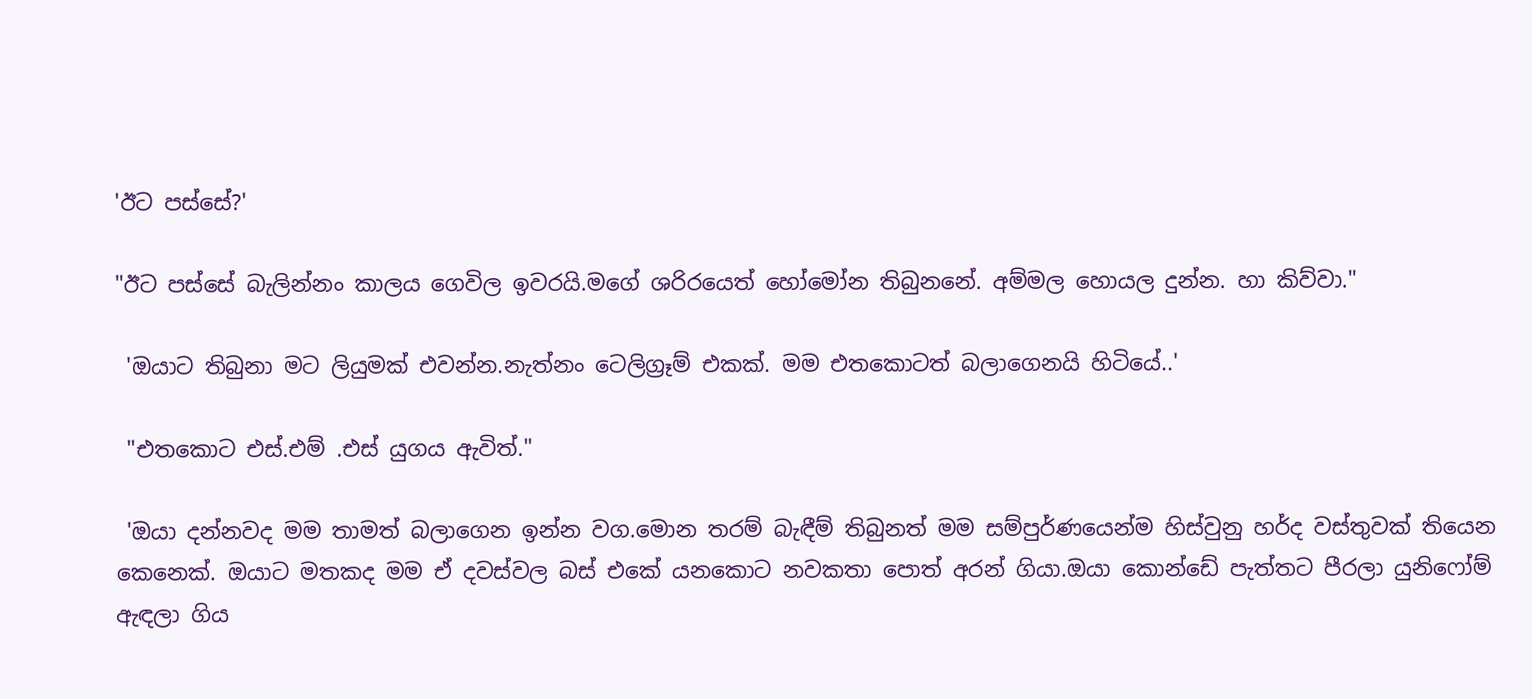'ඊට පස්සේ?'

"ඊට පස්සේ බැලින්නං කාලය ගෙවිල ඉවරයි.මගේ ශරිරයෙත් හෝමෝන තිබුනනේ. අම්මල හොයල දුන්න. හා කිව්වා."

 'ඔයාට තිබුනා මට ලියුමක් එවන්න.නැත්නං ටෙලිග්‍රෑම් එකක්. මම එතකොටත් බලාගෙනයි හිටියේ..'

 "එතකොට එස්.එම් .එස් යුගය ඇවිත්."

 'ඔයා දන්නවද මම තාමත් බලාගෙන ඉන්න වග.මොන තරම් බැඳීම් තිබුනත් මම සම්පුර්ණයෙන්ම හිස්වුනු හර්ද වස්තුවක් තියෙන කෙනෙක්. ඔයාට මතකද මම ඒ දවස්වල බස් එකේ යනකොට නවකතා පොත් අරන් ගියා.ඔයා කොන්ඩේ පැත්තට පීරලා යුනිෆෝම් ඇඳලා ගිය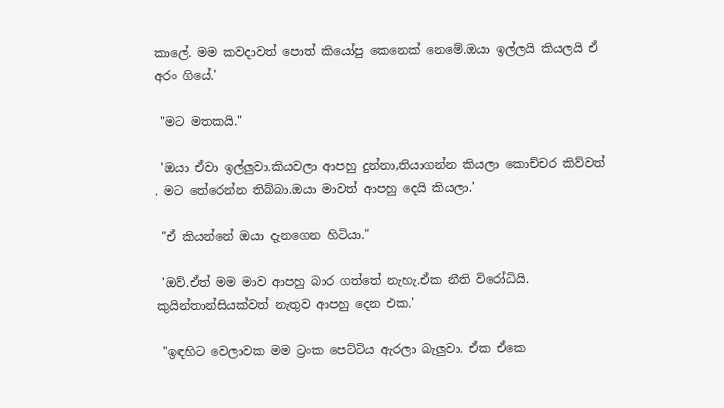කාලේ. මම කවදාවත් පොත් කියෝපු කෙනෙක් නෙමේ.ඔයා ඉල්ලයි කියලයි ඒ අරං ගියේ.'

 "මට මතකයි."

 'ඔයා ඒවා ඉල්ලුවා.කියවලා ආපහු දුන්නා,තියාගන්න කියලා කොච්චර කිව්වත් . මට තේරෙන්න තිබ්බා.ඔයා මාවත් ආපහු දෙයි කියලා.'

 "ඒ කියන්නේ ඔයා දැනගෙන හිටියා."

 'ඔව්.ඒත් මම මාව ආපහු බාර ගත්තේ නැහැ.ඒක නීති විරෝධියි. කුයින්තාන්සියක්වත් නැතුව ආපහු දෙන එක.'

 "ඉඳහිට වෙලාවක මම ට්‍රංක පෙට්ටිය ඇරලා බැලුවා. ඒක ඒකෙ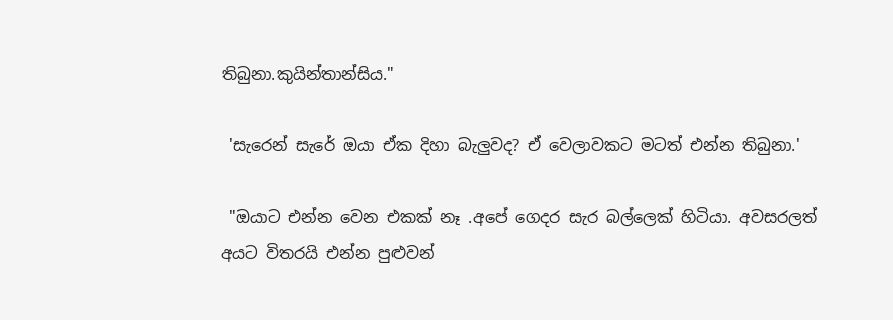තිබුනා.කුයින්තාන්සිය."

 'සැරෙන් සැරේ ඔයා ඒක දිහා බැලුවද? ඒ වෙලාවකට මටත් එන්න තිබුනා.'

 "ඔයාට එන්න වෙන එකක් නෑ .අපේ ගෙදර සැර බල්ලෙක් හිටියා. අවසරලත් අයට විතරයි එන්න පුළුවන්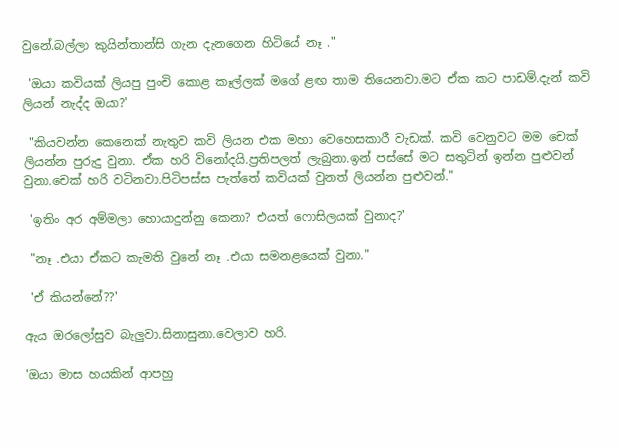වුනේ.බල්ලා කුයින්තාන්සි ගැන දැනගෙන හිටියේ නෑ ."

 'ඔයා කවියක් ලියපු පුංචි කොළ කෑල්ලක් මගේ ළඟ තාම තියෙනවා.මට ඒක කට පාඩම්.දැන් කවි ලියන් නැද්ද ඔයා?'

 "කියවන්න කෙනෙක් නැතුව කවි ලියන එක මහා වෙහෙසකාරී වැඩක්. කවි වෙනුවට මම චෙක් ලියන්න පුරුදු වුනා. ඒක හරි විනෝදයි.ප්‍රතිපලත් ලැබුනා.ඉන් පස්සේ මට සතුටින් ඉන්න පුළුවන් වුනා.චෙක් හරි වටිනවා.පිටිපස්ස පැත්තේ කවියක් වුනත් ලියන්න පුළුවන්."

 'ඉතිං අර අම්මලා හොයාදුන්නු කෙනා? එයත් ෆොසිලයක් වුනාද?'

 "නෑ .එයා ඒකට කැමති වුනේ නෑ .එයා සමනළයෙක් වුනා."

 'ඒ කියන්නේ??'

ඇය ඔරලෝසුව බැලුවා.සිනාසුනා.වෙලාව හරි.

'ඔයා මාස හයකින් ආපහු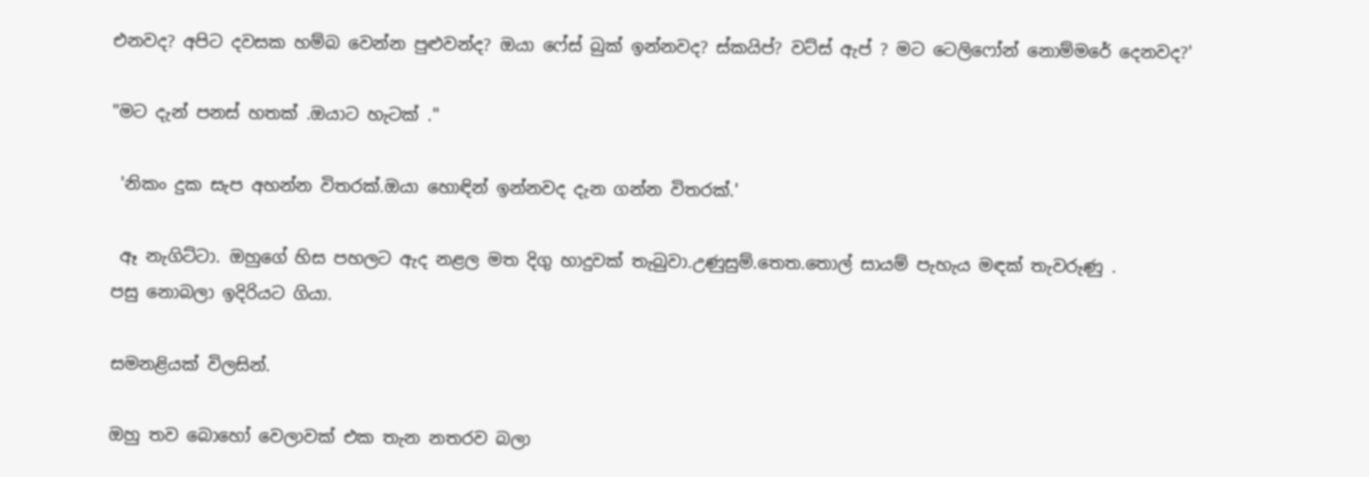එනවද? අපිට දවසක හම්බ වෙන්න පුළුවන්ද? ඔයා ෆේස් බුක් ඉන්නවද? ස්කයිප්? වට්ස් ඇප් ? මට ටෙලිෆෝන් නොම්මරේ දෙනවද?'

"මට දැන් පනස් හතක් .ඔයාට හැටක් ."

 'නිකං දුක සැප අහන්න විතරක්.ඔයා හොඳින් ඉන්නවද දැන ගන්න විතරක්.'

 ඈ නැගිට්ටා. ඔහුගේ හිස පහලට ඇද නළල මත දිගු හාදුවක් තැබුවා.උණුසුම්.තෙත.තොල් සායම් පැහැය මඳක් තැවරුණු .
පසු නොබලා ඉදිරියට ගියා.

සමනළියක් විලසින්.

ඔහු තව බොහෝ වෙලාවක් එක තැන නතරව බලා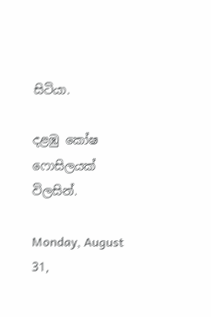සිටියා.

දළඹු කෝෂ ෆොසිලයක් විලසින්.

Monday, August 31,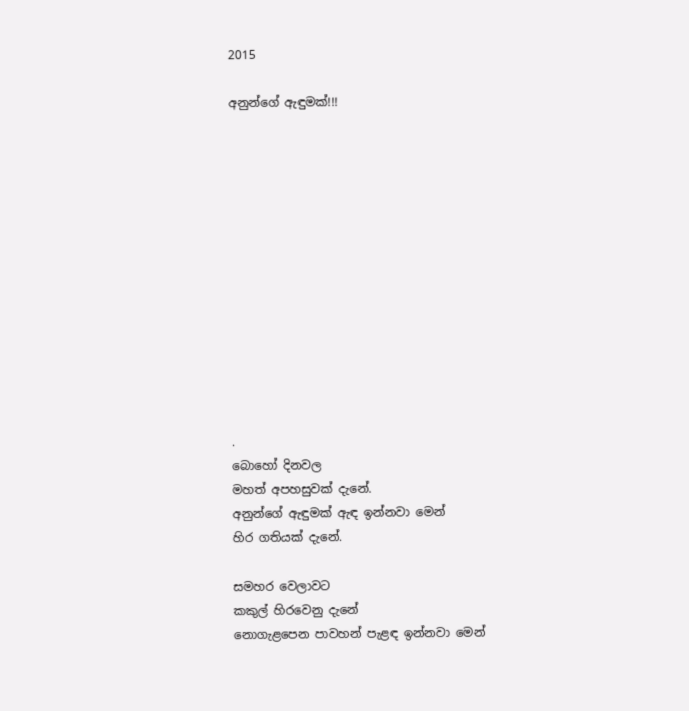2015

අනුන්ගේ ඇඳුමක්!!!













.
බොහෝ දිනවල
මහත් අපහසුවක් දැනේ.
අනුන්ගේ ඇඳුමක් ඇඳ ඉන්නවා මෙන්
හිර ගතියක් දැනේ.

සමහර වෙලාවට
කකුල් හිරවෙනු දැනේ
නොගැළපෙන පාවහන් පැළඳ ඉන්නවා මෙන්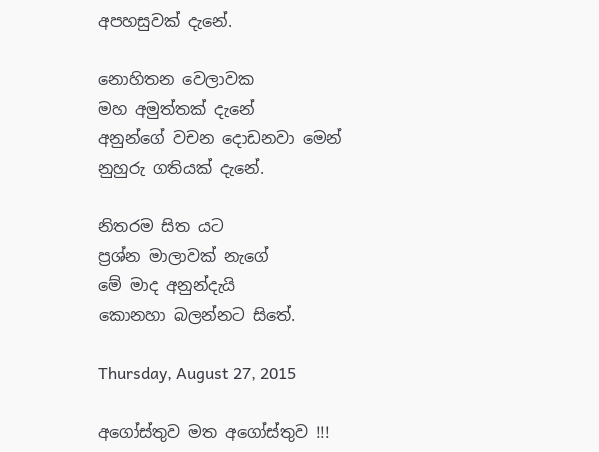අපහසුවක් දැනේ.

නොහිතන වෙලාවක
මහ අමුත්තක් දැනේ
අනුන්ගේ වචන දොඩනවා මෙන්
නුහුරු ගතියක් දැනේ.

නිතරම සිත යට
ප්‍රශ්න මාලාවක් නැගේ
මේ මාද අනුන්දැයි
කොනහා බලන්නට සිතේ.

Thursday, August 27, 2015

අගෝස්තුව මත අගෝස්තුව !!!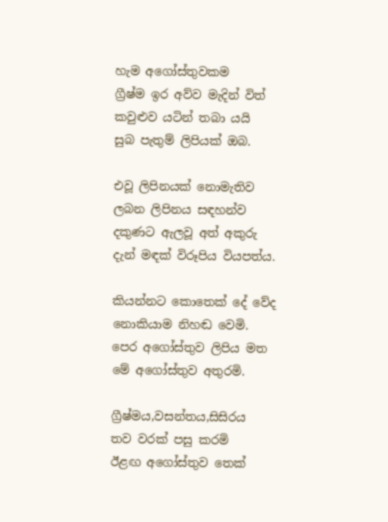හැම අගෝස්තුවකම
ග්‍රීෂ්ම ඉර අව්ව මැදින් විත්
කවුළුව යටින් තබා යයි
සුබ පැතුම් ලිපියක් ඔබ.

එවූ ලිපිනයක් නොමැතිව
ලබන ලිපිනය සඳහන්ව
දකුණට ඇලවූ අත් අකුරු
දැන් මඳක් විරූපිය වියපත්ය.

කියන්නට කොතෙක් දේ වේද
නොකියාම නිහඬ වෙමි.
පෙර අගෝස්තුව ලිපිය මත
මේ අගෝස්තුව අතුරමි.

ග්‍රීෂ්මය,වසන්තය,සිසිරය
තව වරක් පසු කරමි
ඊළඟ අගෝස්තුව තෙක්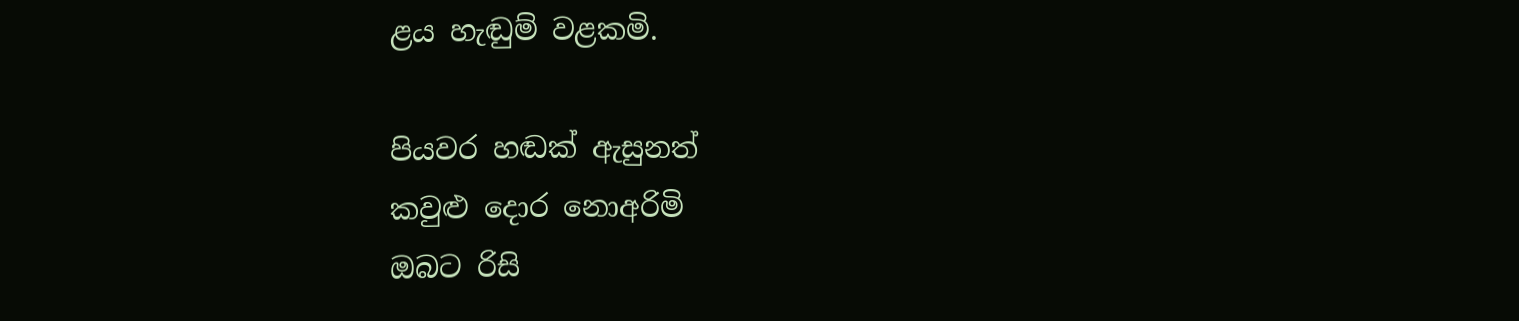ළය හැඬුම් වළකමි.

පියවර හඬක් ඇසුනත්
කවුළු දොර නොඅරිමි
ඔබට රිසි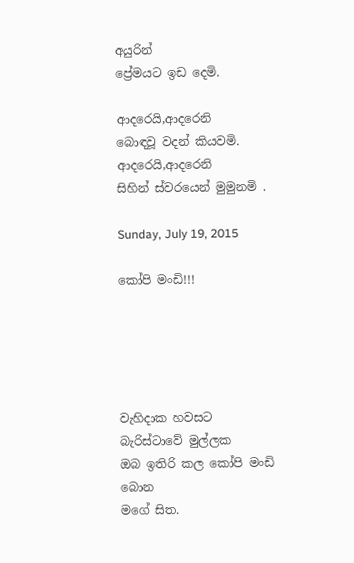අයුරින්
ප්‍රේමයට ඉඩ දෙමි.

ආදරෙයි,ආදරෙනි
බොඳවූ වදන් කියවමි.
ආදරෙයි,ආදරෙනි
සිහින් ස්වරයෙන් මුමුනමි .

Sunday, July 19, 2015

කෝපි මංඩි!!!





වැහිදාක හවසට
බැරිස්ටාවේ මුල්ලක
ඔබ ඉතිරි කල කෝපි මංඩි බොන
මගේ සිත.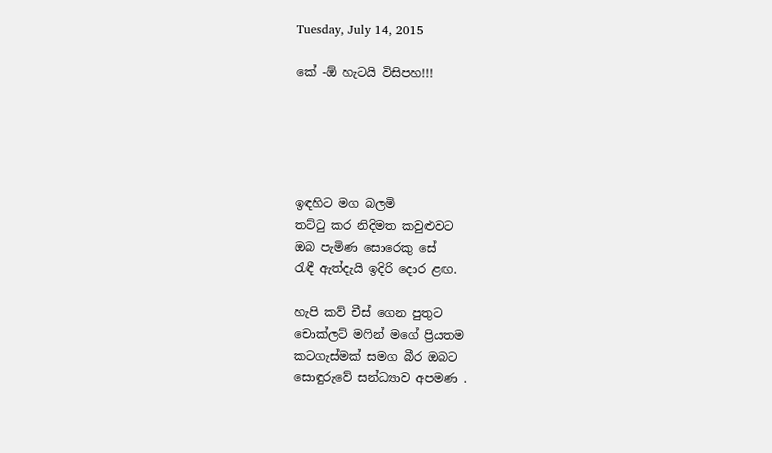Tuesday, July 14, 2015

කේ -ඕ හැටයි විසිපහ!!!





ඉඳහිට මග බලමි
තට්ටු කර නිදිමත කවුළුවට
ඔබ පැමිණ සොරෙකු සේ
රැඳී ඇත්දැයි ඉදිරි දොර ළඟ.

හැපි කව් චීස් ගෙන පුතුට
චොක්ලට් මෆින් මගේ ප්‍රියතම
කටගැස්මක් සමග බීර ඔබට
සොඳුරුවේ සන්ධ්‍යාව අපමණ .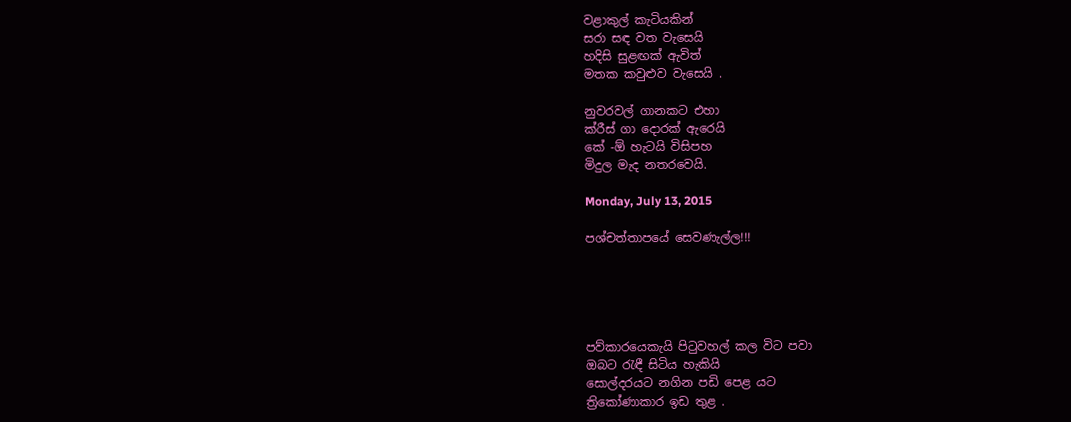වළාකුල් කැටියකින්
සරා සඳ වත වැසෙයි
හදිසි සුළඟක් ඇවිත්
මතක කවුළුව වැසෙයි .

නුවරවල් ගානකට එහා
ක්රීස් ගා දොරක් ඇරෙයි
කේ -ඕ හැටයි විසිපහ
මිදුල මැද නතරවෙයි.

Monday, July 13, 2015

පශ්චත්තාපයේ සෙවණැල්ල!!!





පව්කාරයෙකැයි පිටුවහල් කල විට පවා
ඔබට රැඳී සිටිය හැකියි
සොල්දරයට නගින පඩි පෙළ යට
ත්‍රිකෝණාකාර ඉඩ තුළ .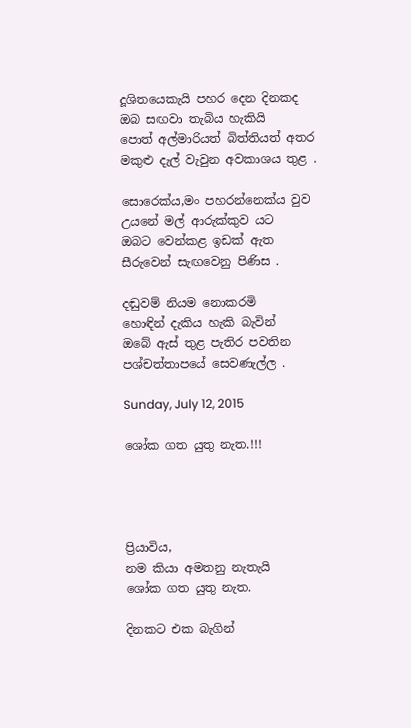දූශිතයෙකැයි පහර දෙන දිනකද
ඔබ සඟවා තැබිය හැකියි
පොත් අල්මාරියත් බිත්තියත් අතර
මකුළු දැල් වැවුන අවකාශය තුළ .

සොරෙක්ය,මං පහරන්නෙක්ය වුව
උයනේ මල් ආරුක්කුව යට
ඔබට වෙන්කළ ඉඩක් ඇත
සීරුවෙන් සැඟවෙනු පිණිස .

දඬුවම් නියම නොකරමි
හොඳින් දැකිය හැකි බැවින්
ඔබේ ඇස් තුළ පැතිර පවතින
පශ්චත්තාපයේ සෙවණැල්ල .

Sunday, July 12, 2015

ශෝක ගත යුතු නැත.!!!




ප්‍රියාවිය,
නම කියා අමතනු නැතැයි
ශෝක ගත යුතු නැත.

දිනකට එක බැගින්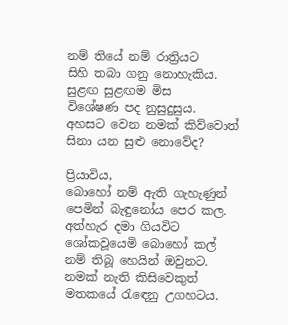නම් තියේ නම් රාත්‍රියට
සිහි තබා ගනු නොහැකිය.
සුළඟ සුළඟම මිස
විශේෂණ පද නුසුදුසුය.
අහසට වෙන නමක් කිව්වොත්
සිනා යන සුළු නොවේද?

ප්‍රියාවිය,
බොහෝ නම් ඇති ගැහැණුන්
පෙමින් බැඳුනෝය පෙර කල.
අත්හැර දමා ගියවිට
ශෝකවූයෙමි බොහෝ කල්
නම් තිබූ හෙයින් ඔවුනට.
නමක් නැති කිසිවෙකුත්
මතකයේ රැඳෙනු උගහටය.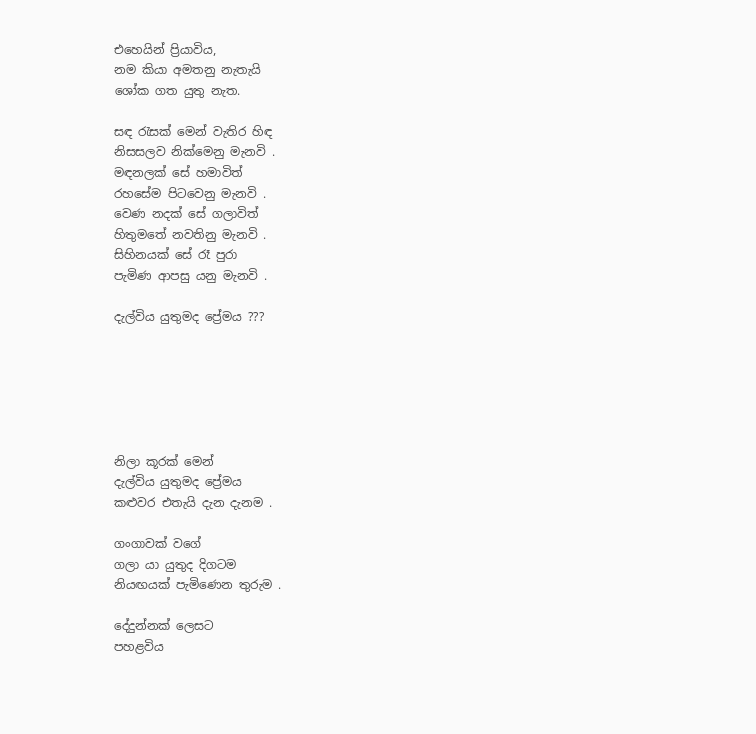එහෙයින් ප්‍රියාවිය,
නම කියා අමතනු නැතැයි
ශෝක ගත යුතු නැත.

සඳ රැසක් මෙන් වැතිර හිඳ
නිසසලව නික්මෙනු මැනවි .
මඳනලක්‌ සේ හමාවිත්
රහසේම පිටවෙනු මැනවි .
වෙණ නදක් සේ ගලාවිත්
හිතුමතේ නවතිනු මැනවි .
සිහිනයක් සේ රෑ පුරා
පැමිණ ආපසු යනු මැනවි .

දැල්විය යුතුමද ප්‍රේමය ???






නිලා කූරක් මෙන්
දැල්විය යුතුමද ප්‍රේමය
කළුවර එතැයි දැන දැනම .

ගංගාවක් වගේ
ගලා යා යුතුද දිගටම
නියඟයක් පැමිණෙන තුරුම .

දේදුන්නක් ලෙසට
පහළවිය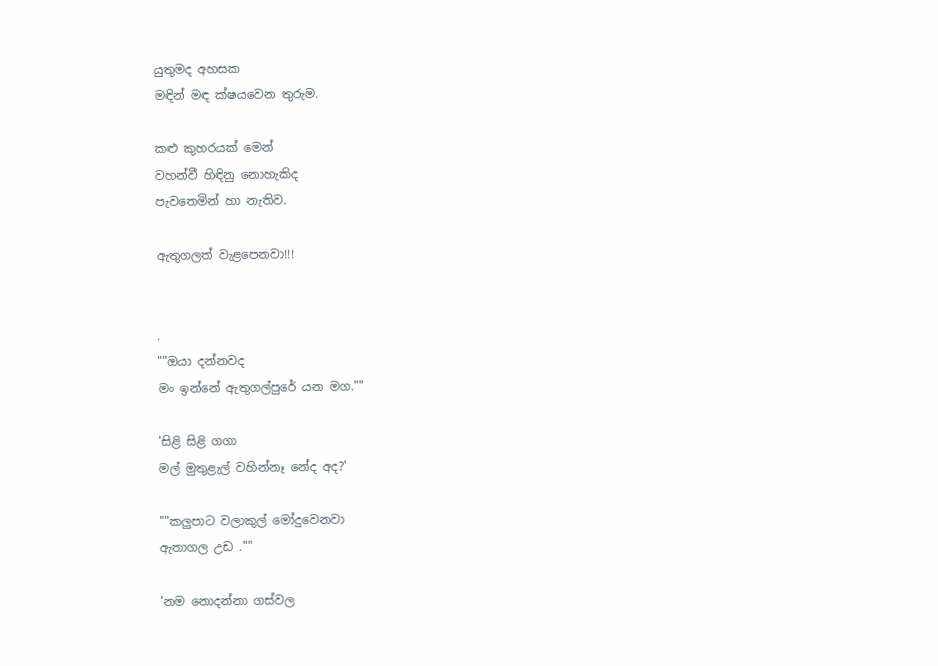යුතුමද අහසක
මඳින් මඳ ක්ෂයවෙන තුරුම.

කළු කුහරයක් මෙන්
වහන්වී හිඳිනු නොහැකිද
පැවතෙමින් හා නැතිව.

ඇතුගලත් වැළපෙනවා!!!


.
""ඔයා දන්නවද
මං ඉන්නේ ඇතුගල්පුරේ යන මග.""

'සිළි සිළි ගගා
මල් මුතුළැල් වහින්නෑ නේද අද?'

""කලුපාට වලාකුල් මෝදුවෙනවා
ඇතාගල උඩ .""

'නම නොදන්නා ගස්වල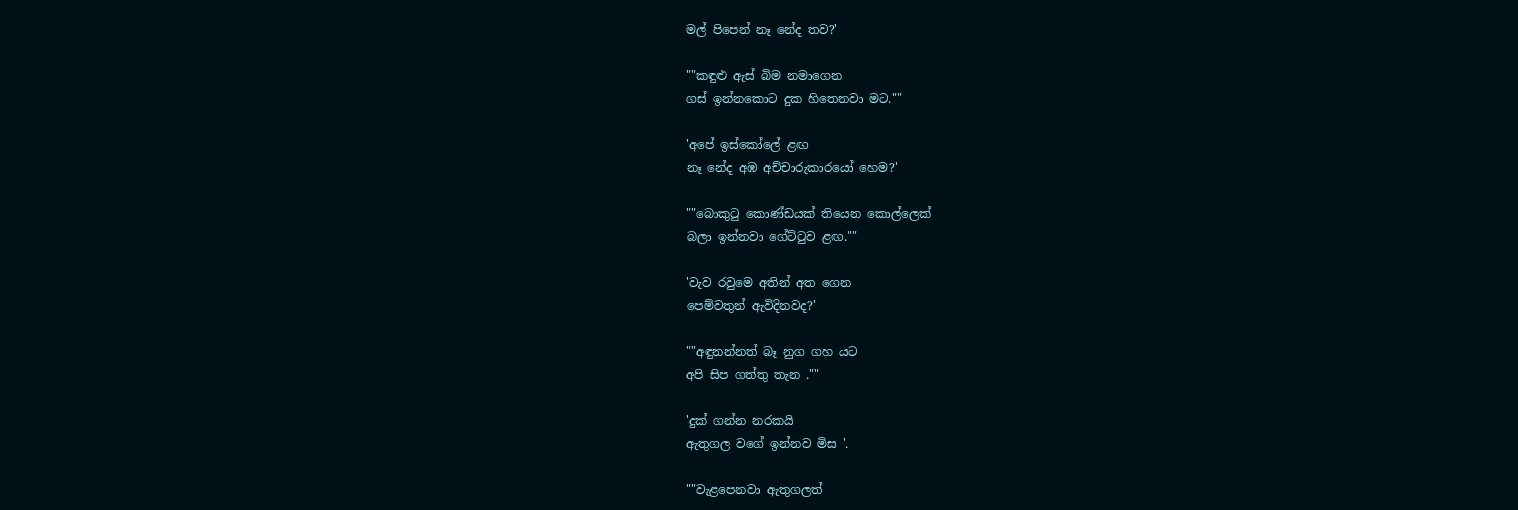මල් පිපෙන් නෑ නේද තව?'

""කඳුළු ඇස් බිම නමාගෙන
ගස් ඉන්නකොට දුක හිතෙනවා මට.""

'අපේ ඉස්කෝලේ ළඟ
නෑ නේද අඹ අච්චාරුකාරයෝ හෙම?'

""බොකුටු කොණ්ඩයක් තියෙන කොල්ලෙක්
බලා ඉන්නවා ගේට්ටුව ළඟ.""

'වැව රවුමෙ අතින් අත ගෙන
පෙම්වතුන් ඇවිදිනවද?'

""අඳුනන්නත් බෑ නුග ගහ යට
අපි සිප ගත්තු තැන .""

'දුක් ගන්න නරකයි
ඇතුගල වගේ ඉන්නව මිස '.

""වැළපෙනවා ඇතුගලත්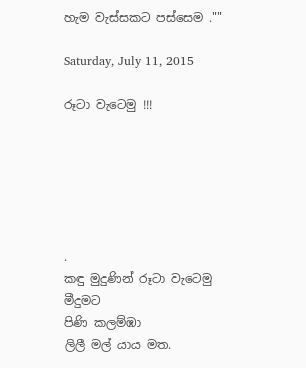හැම වැස්සකට පස්සෙම .""

Saturday, July 11, 2015

රූටා වැටෙමු !!!






.
කඳු මුදුණින් රූටා වැටෙමු
මීදුමට
පිණි කලම්ඹා
ලිලී මල් යාය මත.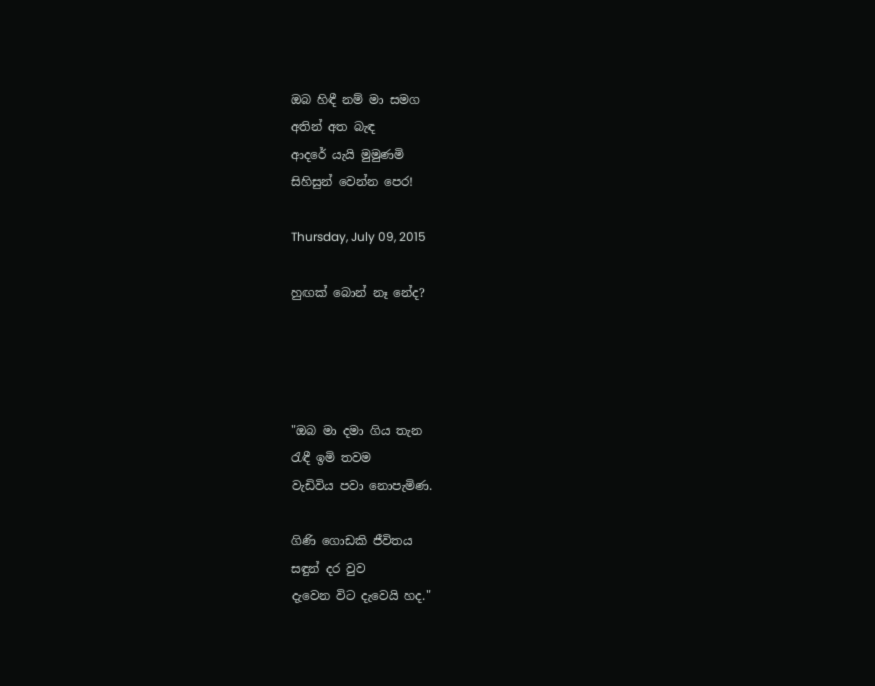ඔබ හිඳී නම් මා සමග
අතින් අත බැඳ
ආදරේ යැයි මුමුණමි
සිහිසුන් වෙන්න පෙර!

Thursday, July 09, 2015

හුඟක් බොන් නෑ නේද?




"ඔබ මා දමා ගිය තැන
රැඳී ඉමි තවම
වැඩිවිය පවා නොපැමිණ.

ගිණි ගොඩකි ජීවිතය
සඳුන් දර වුව
දැවෙන විට දැවෙයි හද."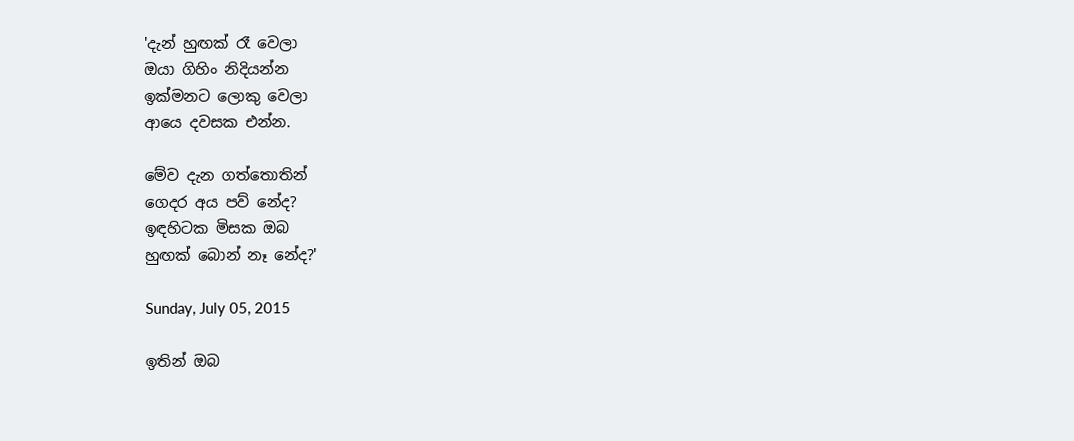'දැන් හුඟක් රෑ වෙලා
ඔයා ගිහිං නිදියන්න
ඉක්මනට ලොකු වෙලා
ආයෙ දවසක එන්න.

මේව දැන ගත්තොතින්
ගෙදර අය පව් නේද?
ඉඳහිටක මිසක ඔබ
හුඟක් බොන් නෑ නේද?'

Sunday, July 05, 2015

ඉතින් ඔබ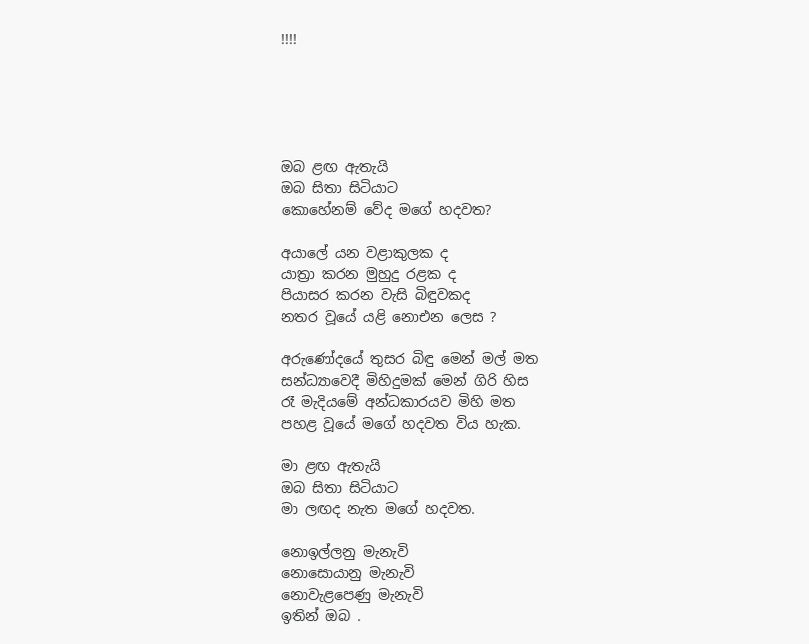!!!!





ඔබ ළඟ ඇතැයි
ඔබ සිතා සිටියාට
කොහේනම් වේද මගේ හදවත?

අයාලේ යන වළාකුලක ද
යාත්‍රා කරන මුහුදු රළක ද
පියාසර කරන වැසි බිඳුවකද
නතර වූයේ යළි නොඑන ලෙස ?

අරුණෝදයේ තුසර බිඳු මෙන් මල් මත
සන්ධ්‍යාවෙදී මිහිදුමක් මෙන් ගිරි හිස
රෑ මැදියමේ අන්ධකාරයව මිහි මත
පහළ වූයේ මගේ හදවත විය හැක.

මා ළඟ ඇතැයි
ඔබ සිතා සිටියාට
මා ලඟද නැත මගේ හදවත.

නොඉල්ලනු මැනැවි
නොසොයානු මැනැවි
නොවැළපෙණු මැනැවි
ඉතින් ඔබ .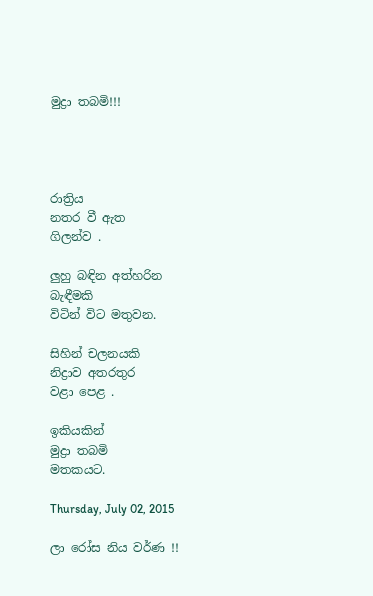මුද්‍රා තබමි!!!




රාත්‍රිය
නතර වී ඇත
ගිලන්ව .

ලුහු බඳින අත්හරින
බැඳීමකි
විටින් විට මතුවන.

සිහින් චලනයකි
නිද්‍රාව අතරතුර
වළා පෙළ .

ඉකියකින්
මුද්‍රා තබමි
මතකයට.

Thursday, July 02, 2015

ලා රෝස නිය වර්ණ !!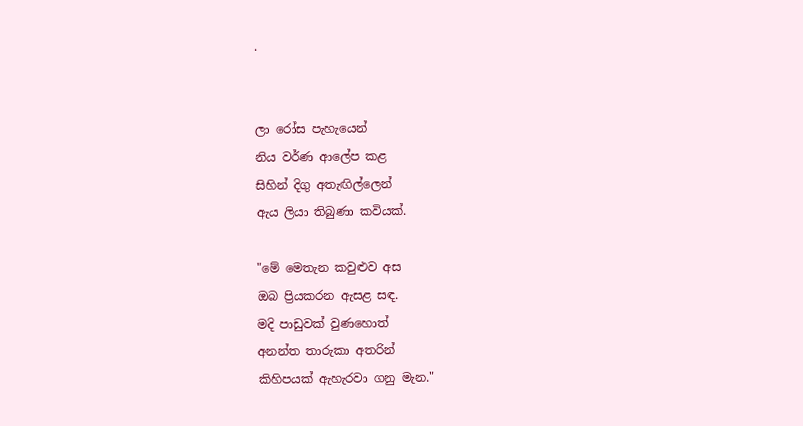.


ලා රෝස පැහැයෙන්
නිය වර්ණ ආලේප කළ
සිහින් දිගු අතැඟිල්ලෙන්
ඇය ලියා තිබුණා කවියක්.

"මේ මෙතැන කවුළුව අස
ඔබ ප්‍රියකරන ඇසළ සඳ.
මදි පාඩුවක් වුණහොත්
අනන්ත තාරුකා අතරින්
කිහිපයක් ඇහැරවා ගනු මැන."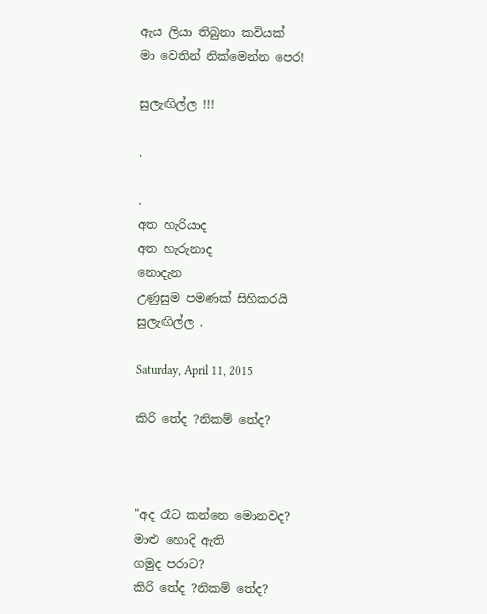ඇය ලියා තිබුනා කවියක්
මා වෙතින් නික්මෙන්න පෙර!

සුලැඟිල්ල !!!

.

.
අත හැරියාද
අත හැරුනාද
නොදැන
උණුසුම පමණක් සිහිකරයි
සුලැඟිල්ල .

Saturday, April 11, 2015

කිරි තේද ?නිකම් තේද?



"අද රෑට කන්නෙ මොනවද?
මාළු හොදි ඇති
ගමුද පරාට?
කිරි තේද ?නිකම් තේද?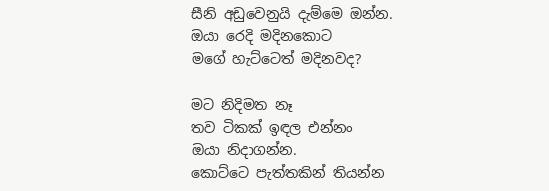සීනි අඩුවෙනුයි දැම්මෙ ඔන්න.
ඔයා රෙදි මදිනකොට
මගේ හැට්ටෙත් මදිනවද?

මට නිදිමත නෑ
තව ටිකක් ඉඳල එන්නං
ඔයා නිදාගන්න.
කොට්ටෙ පැත්තකින් තියන්න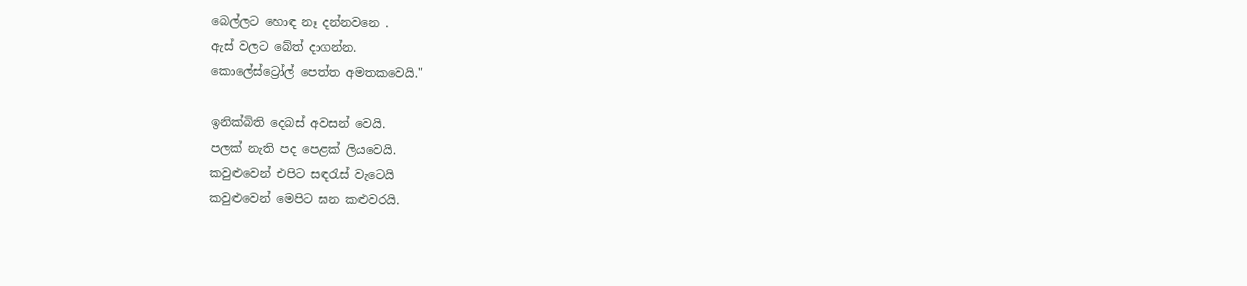බෙල්ලට හොඳ නෑ දන්නවනෙ .
ඇස් වලට බේත් දාගන්න.
කොලේස්ට්‍රෝල් පෙත්ත අමතකවෙයි."

ඉනික්බිති දෙබස් අවසන් වෙයි.
පලක් නැති පද පෙළක් ලියවෙයි.
කවුළුවෙන් එපිට සඳරැස් වැටෙයි
කවුළුවෙන් මෙපිට ඝන කළුවරයි.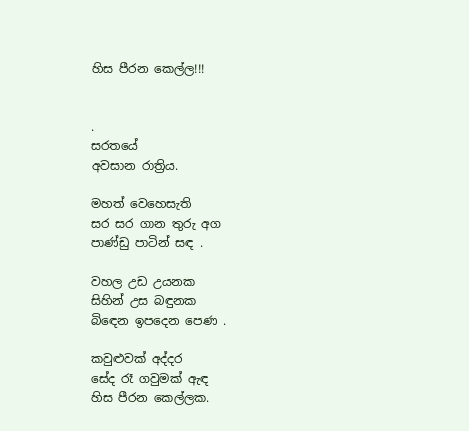හිස පීරන කෙල්ල!!!


.
සරතයේ
අවසාන රාත්‍රිය.

මහත් වෙහෙසැති
සර සර ගාන තුරු අග
පාණ්ඩු පාටින් සඳ .

වහල උඩ උයනක
සිහින් උස බඳුනක
බිඳෙන ඉපදෙන පෙණ .

කවුළුවක් අද්දර
සේද රෑ ගවුමක් ඇඳ
හිස පීරන කෙල්ලක.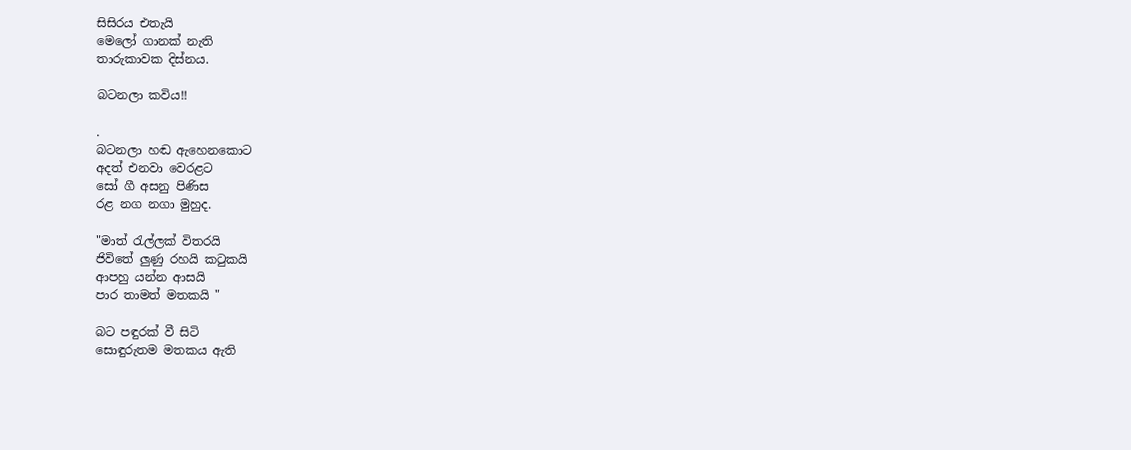සිසිරය එතැයි
මෙලෝ ගානක් නැති
තාරුකාවක දිස්නය.

බටනලා කවිය!!

.
බටනලා හඬ ඇහෙනකොට
අදත් එනවා වෙරළට
සෝ ගී අසනු පිණිස
රළ නග නගා මුහුද.

"මාත් රැල්ලක් විතරයි
ජිවිතේ ලුණු රහයි කටුකයි
ආපහු යන්න ආසයි
පාර තාමත් මතකයි "

බට පඳුරක් වී සිටි
සොඳුරුතම මතකය ඇති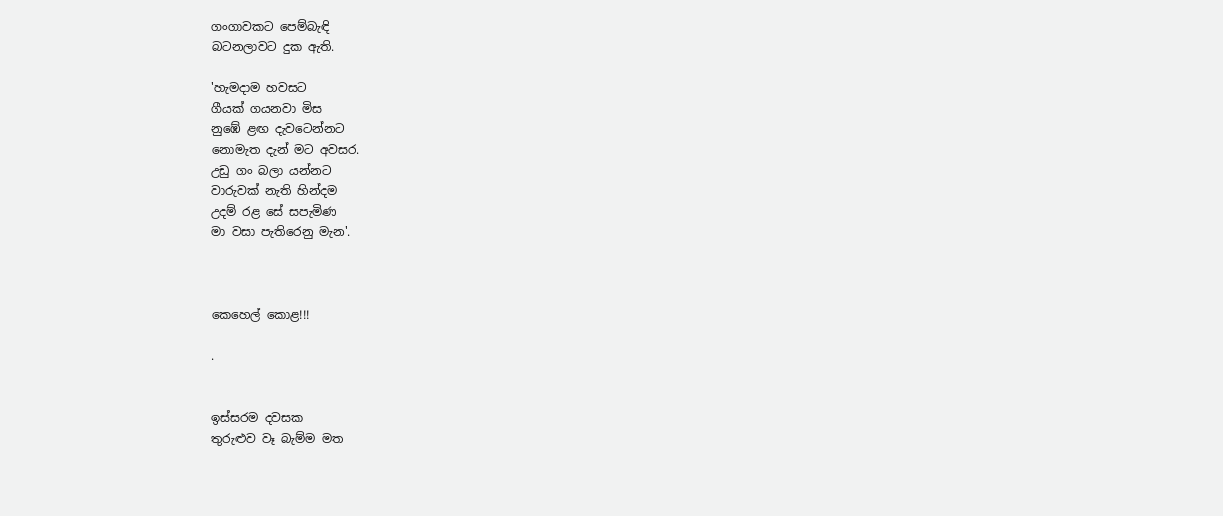ගංගාවකට පෙම්බැඳි
බටනලාවට දුක ඇති.

'හැමදාම හවසට
ගීයක් ගයනවා මිස
නුඹේ ළඟ දැවටෙන්නට
නොමැත දැන් මට අවසර.
උඩු ගං බලා යන්නට
වාරුවක් නැති හින්දම
උදම් රළ සේ සපැමිණ
මා වසා පැතිරෙනු මැන'.



කෙහෙල් කොළ!!!

.


ඉස්සරම දවසක
තුරුළුව වෑ බැම්ම මත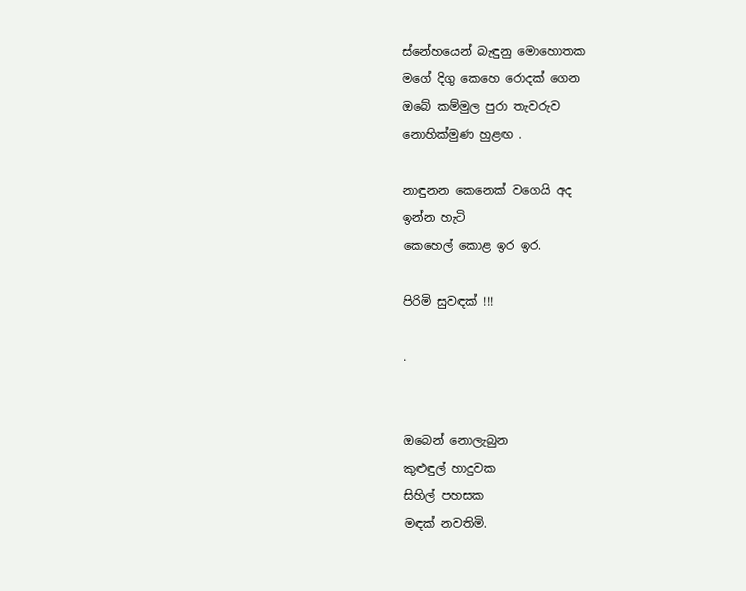ස්නේහයෙන් බැඳුනු මොහොතක
මගේ දිගු කෙහෙ රොදක් ගෙන
ඔබේ කම්මුල පුරා තැවරුව
නොහික්මුණ හුළඟ .

නාඳුනන කෙනෙක් වගෙයි අද
ඉන්න හැටි
කෙහෙල් කොළ ඉර ඉර.

පිරිමි සුවඳක් !!!

.


ඔබෙන් නොලැබුන
කුළුඳුල් හාදුවක
සිහිල් පහසක
මඳක් නවතිමි.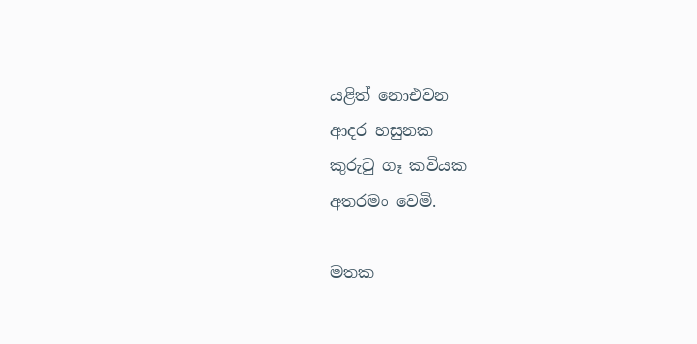යළිත් නොඑවන
ආදර හසුනක
කුරුටු ගෑ කවියක
අතරමං වෙමි.

මතක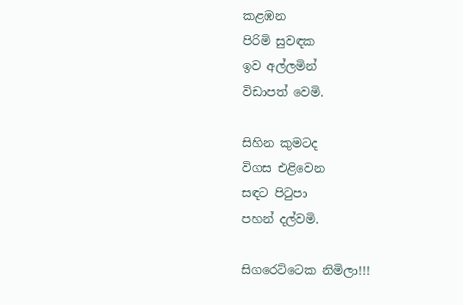කළඹන
පිරිමි සුවඳක
ඉව අල්ලමින්
විඩාපත් වෙමි.

සිහින කුමටද
විගස එළිවෙන
සඳට පිටුපා
පහන් දල්වමි.

සිගරෙට්ටෙක නිමිලා!!!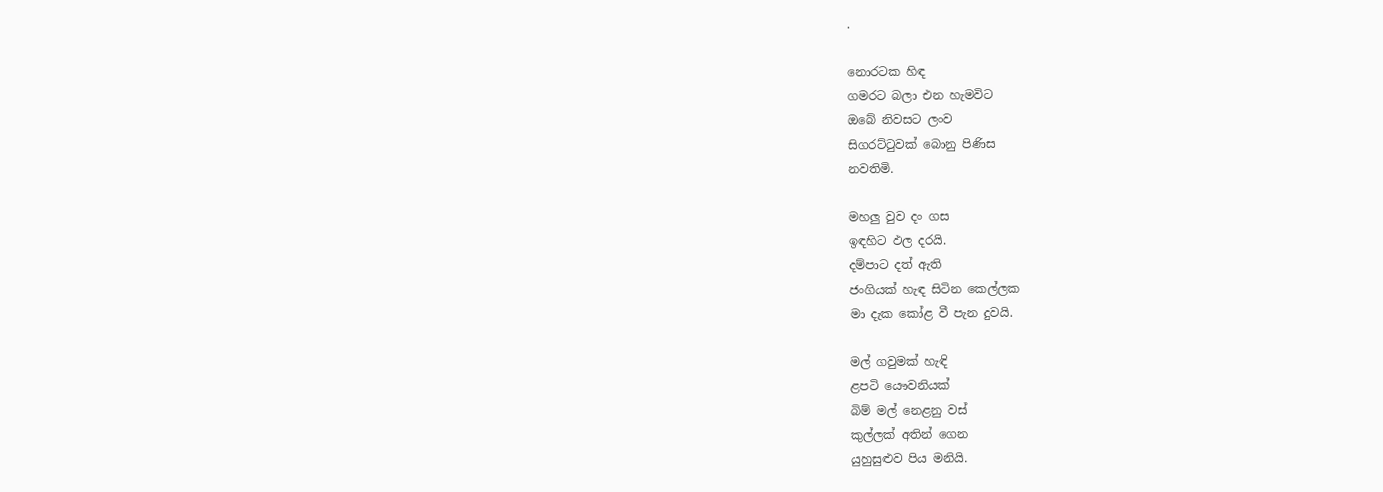.

නොරටක හිඳ
ගමරට බලා එන හැමවිට
ඔබේ නිවසට ලංව
සිගරට්ටුවක් බොනු පිණිස
නවතිමි.

මහලු වුව දං ගස
ඉඳහිට ඵල දරයි.
දම්පාට දත් ඇති
ජංගියක් හැඳ සිටින කෙල්ලක
මා දැක කෝළ වී පැන දුවයි.

මල් ගවුමක් හැඳි
ළපටි යෞවනියක්
බිම් මල් නෙළනු වස්
කුල්ලක් අතින් ගෙන
යුහුසුළුව පිය මනියි.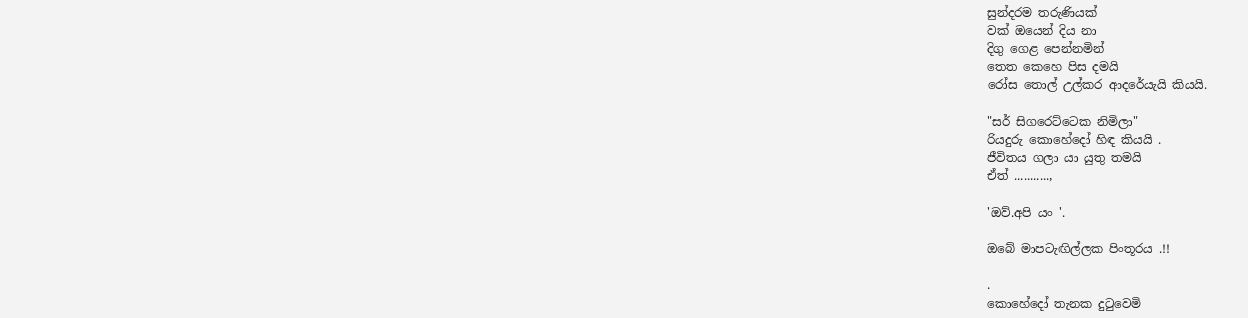සුන්දරම තරුණියක්
වක් ඔයෙන් දිය නා
දිගු ගෙළ පෙන්නමින්
තෙත කෙහෙ පිස දමයි
රෝස තොල් උල්කර ආදරේයැයි කියයි.

"සර් සිගරෙට්ටෙක නිමිලා"
රියදුරු කොහේදෝ හිඳ කියයි .
ජීවිතය ගලා යා යුතු තමයි
ඒත් ...........,

'ඔව්.අපි යං '.

ඔබේ මාපටැඟිල්ලක පිංතූරය .!!

.
කොහේදෝ තැනක දුටුවෙමි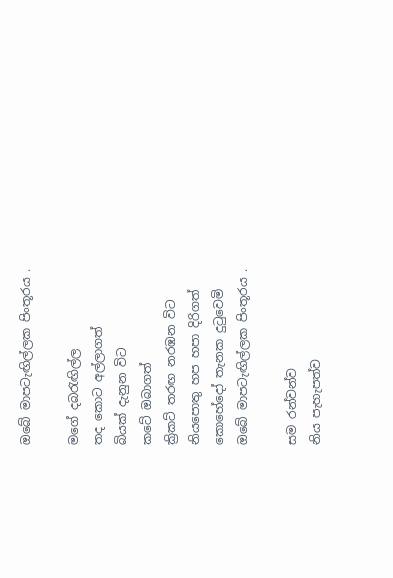ඔබේ මාපටැඟිල්ලක පිංතූරය .

මගේ දබරැඟිල්ල
තද කොට අල්ලාගත්
බියක් දැනුන විට
කටේ ඔබාගත්
ක්‍රිකට් තරඟ නරඹන විට
නියපොතු හප හපා දිරිගත්
කොහේදෝ තැනක දුටුවෙමි
ඔබේ මාපටැඟිල්ලක පිංතූරය .

සම රන්වන්ව
නිය පැහැපත්ව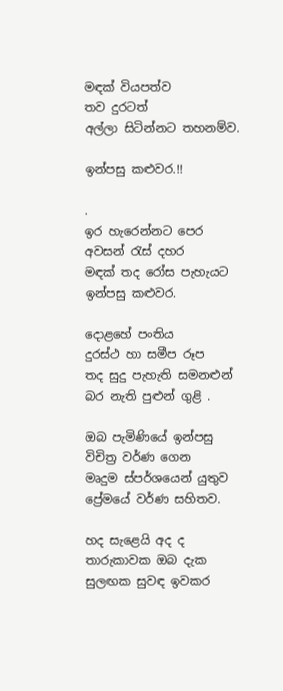මඳක් වියපත්ව
තව දුරටත්
අල්ලා සිටින්නට තහනම්ව.

ඉන්පසු කළුවර.!!

.
ඉර හැරෙන්නට පෙර
අවසන් රැස් දහර
මඳක් තද රෝස පැහැයට
ඉන්පසු කළුවර.

දොළහේ පංතිය
දුරස්ථ හා සමීප රූප
තද සුදු පැහැති සමනළුන්
බර නැති පුළුන් ගුළි .

ඔබ පැමිණියේ ඉන්පසු
විචිත්‍ර වර්ණ ගෙන
මෘදුම ස්පර්ශයෙන් යුතුව
ප්‍රේමයේ වර්ණ සහිතව.

හද සැළෙයි අද ද
තාරුකාවක ඔබ දැක
සුලඟක සුවඳ ඉවකර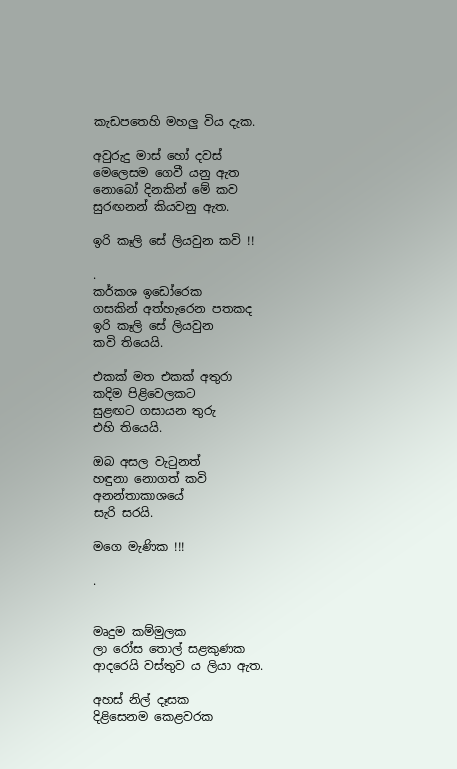කැඩපතෙහි මහලු විය දැක.

අවුරුදු මාස් හෝ දවස්
මෙලෙසම ගෙවී යනු ඇත
නොබෝ දිනකින් මේ කව
සුරඟනන් කියවනු ඇත.

ඉරි කෑලි සේ ලියවුන කවි !!

.
කර්කශ ඉඩෝරෙක
ගසකින් අත්හැරෙන පතකද
ඉරි කෑලි සේ ලියවුන
කවි තියෙයි.

එකක් මත එකක් අතුරා
කදිම පිළිවෙලකට
සුළඟට ගසායන තුරු
එහි තියෙයි.

ඔබ අසල වැටුනත්
හඳුනා නොගත් කවි
අනන්තාකාශයේ
සැරි සරයි.

මගෙ මැණික !!!

.


මෘදුම කම්මුලක
ලා රෝස තොල් සළකුණක
ආදරෙයි වස්තුව ය ලියා ඇත.

අහස් නිල් දෑසක
දිළිසෙනම කෙළවරක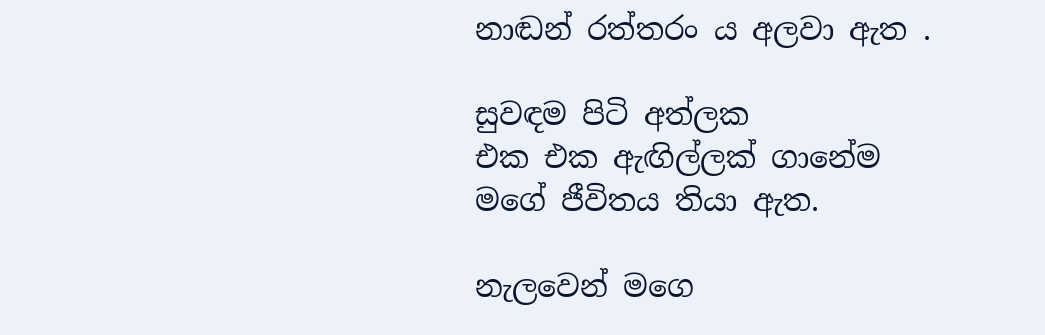නාඬන් රත්තරං ය අලවා ඇත .

සුවඳම පිටි අත්ලක
එක එක ඇඟිල්ලක් ගානේම
මගේ ජීවිතය තියා ඇත.

නැලවෙන් මගෙ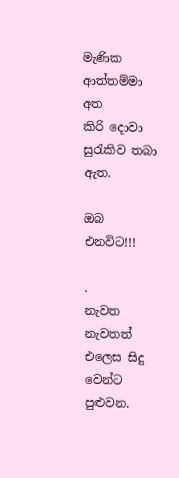මැණික
ආත්තම්මා අත
කිරි දොවා සුරැකිව තබා ඇත.

ඔබ එනවිට!!!

.
නැවත නැවතත්
එලෙස සිදු වෙන්ට පුළුවන.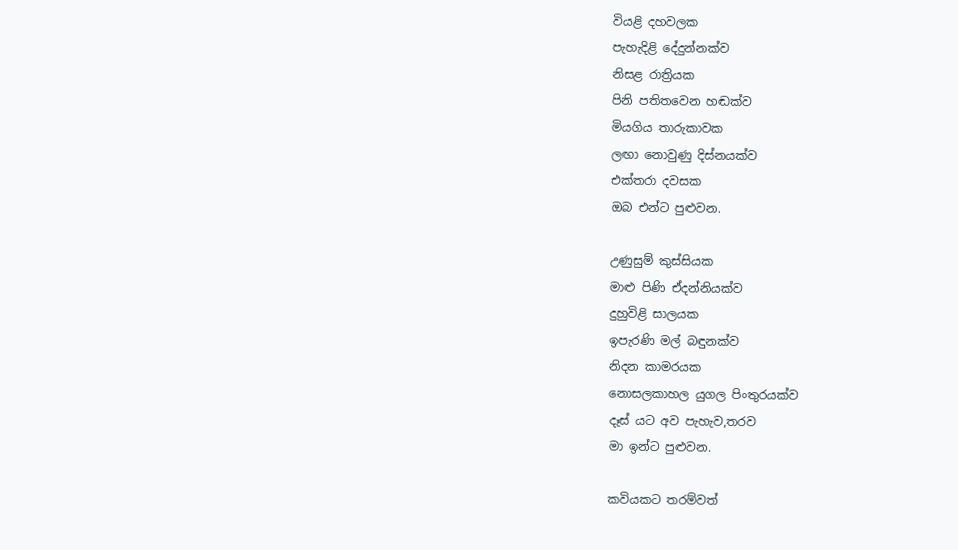වියළි දහවලක
පැහැදිළි දේදුන්නක්ව
නිසළ රාත්‍රියක
පිනි පතිතවෙන හඬක්ව
මියගිය තාරුකාවක
ලඟා නොවුණු දිස්නයක්ව
එක්තරා දවසක
ඔබ එන්ට පුළුවන.

උණුසුම් කුස්සියක
මාළු පිණි ඒදන්නියක්ව
දුහුවිළි සාලයක
ඉපැරණි මල් බඳුනක්ව
නිදන කාමරයක
නොසලකාහල යුගල පිංතුරයක්ව
දෑස් යට අව පැහැව,තරව
මා ඉන්ට පුළුවන.

කවියකට තරම්වත්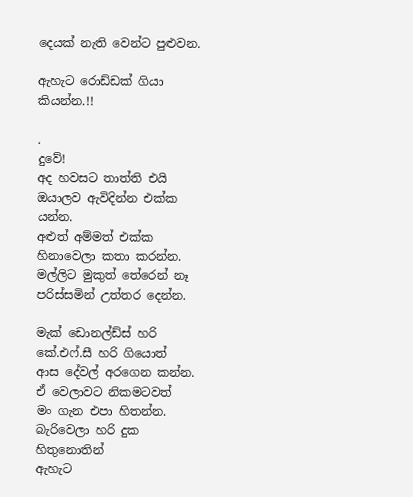දෙයක් නැති වෙන්ට පුළුවන.

ඇහැට රොඩ්ඩක් ගියා කියන්න.!!

.
දුවේ!
අද හවසට තාත්ති එයි
ඔයාලව ඇවිදින්න එක්ක යන්න.
අළුත් අම්මත් එක්ක
හිනාවෙලා කතා කරන්න.
මල්ලිට මුකුත් තේරෙන් නෑ
පරිස්සමින් උත්තර දෙන්න.

මැක් ඩොනල්ඩ්ස් හරි කේ.එෆ්.සී හරි ගියොත්
ආස දේවල් අරගෙන කන්න.
ඒ වෙලාවට නිකමටවත්
මං ගැන එපා හිතන්න.
බැරිවෙලා හරි දුක හිතුනොතින්
ඇහැට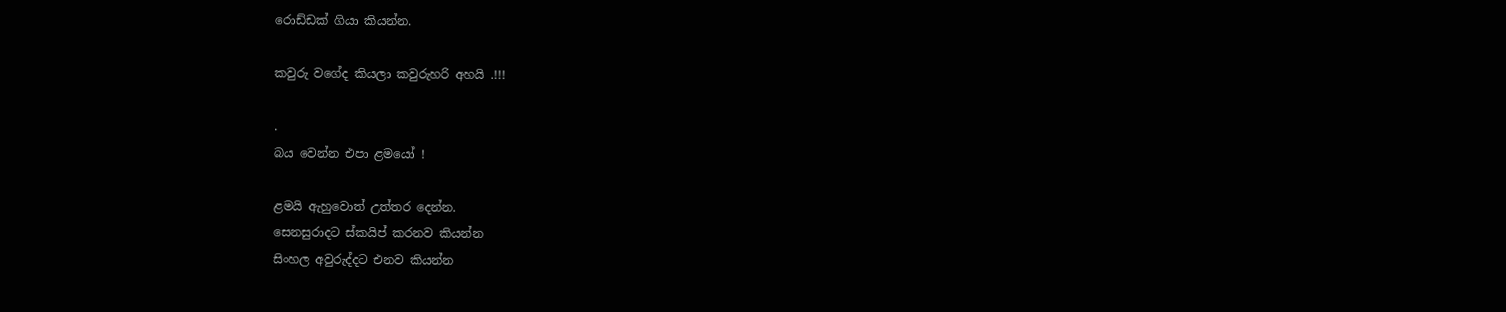රොඩ්ඩක් ගියා කියන්න.

කවුරු වගේද කියලා කවුරුහරි අහයි .!!!

.
බය වෙන්න එපා ළමයෝ !

ළමයි ඇහුවොත් උත්තර දෙන්න.
සෙනසුරාදට ස්කයිප් කරනව කියන්න
සිංහල අවුරුද්දට එනව කියන්න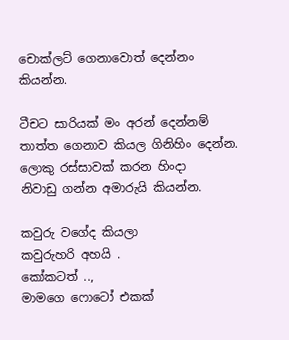චොක්ලට් ගෙනාවොත් දෙන්නං කියන්න.

ටීචට සාරියක් මං අරන් දෙන්නම්
තාත්ත ගෙනාව කියල ගිනිහිං දෙන්න.
ලොකු රස්සාවක් කරන හිංදා
නිවාඩු ගන්න අමාරුයි කියන්න.

කවුරු වගේද කියලා
කවුරුහරි අහයි .
කෝකටත් ..,
මාමගෙ ෆොටෝ එකක්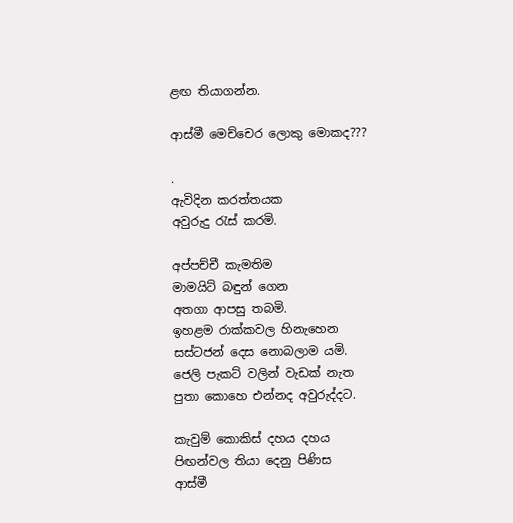ළඟ තියාගන්න.

ආස්මී මෙච්චෙර ලොකු මොකද???

.
ඇවිදින කරත්තයක
අවුරුදු රැස් කරමි.

අප්පච්චී කැමතිම
මාමයිට් බඳුන් ගෙන
අතගා ආපසු තබමි.
ඉහළම රාක්කවල හිනැහෙන
සස්ටජන් දෙස නොබලාම යමි.
ජෙලි පැකට් වලින් වැඩක් නැත
පුතා කොහෙ එන්නද අවුරුද්දට.

කැවුම් කොකිස් දහය දහය
පිඟන්වල තියා දෙනු පිණිස
ආස්මී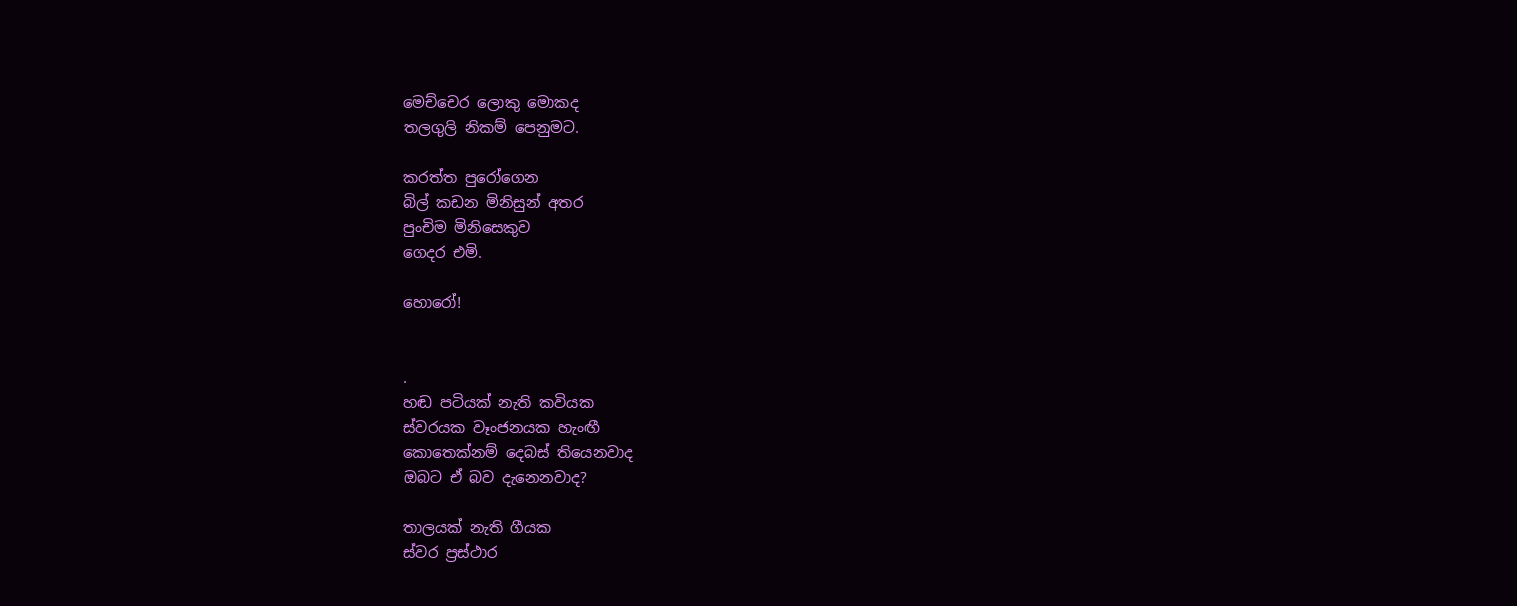මෙච්චෙර ලොකු මොකද
තලගුලි නිකම් පෙනුමට.

කරත්ත පුරෝගෙන
බිල් කඩන මිනිසුන් අතර
පුංචිම මිනිසෙකුව
ගෙදර එමි.

හොරෝ!


.
හඬ පටියක් නැති කවියක
ස්වරයක වෑංජනයක හැංඟී
කොතෙක්නම් දෙබස් තියෙනවාද
ඔබට ඒ බව දැනෙනවාද?

තාලයක් නැති ගීයක
ස්වර ප්‍රස්ථාර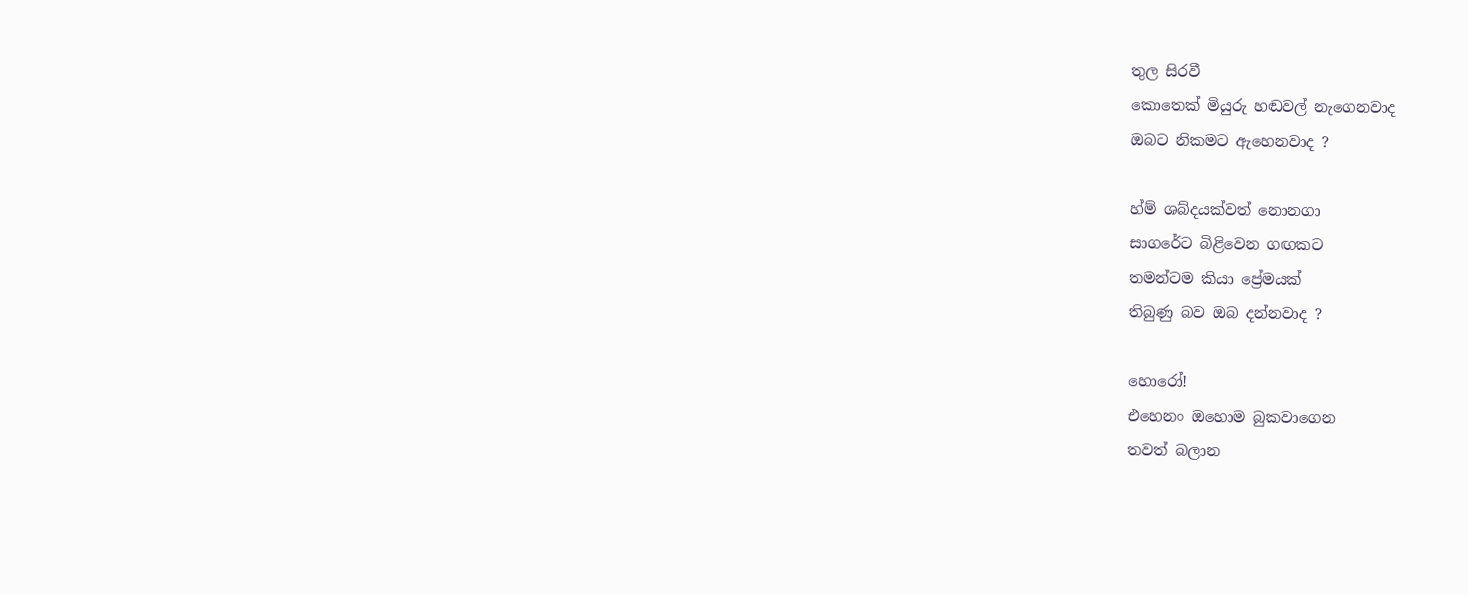තුල සිරවී
කොතෙක් මියුරු හඬවල් නැගෙනවාද
ඔබට නිකමට ඇහෙනවාද ?

හ්ම් ශබ්දයක්වත් නොනගා
සාගරේට බිළිවෙන ගඟකට
තමන්ටම කියා ප්‍රේමයක්
තිබුණු බව ඔබ දන්නවාද ?

හොරෝ!
එහෙනං ඔහොම බුකවාගෙන
තවත් බලාන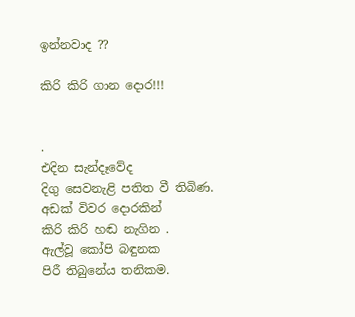ඉන්නවාද ??

කිරි කිරි ගාන දොර!!!


.
එදින සැන්දෑවේද
දිගු සෙවනැළි පතිත වී තිබිණ.
අඩක් විවර දොරකින්
කිරි කිරි හඬ නැගින .
ඇල්වූ කෝපි බඳුනක
පිරී තිබුනේය තනිකම.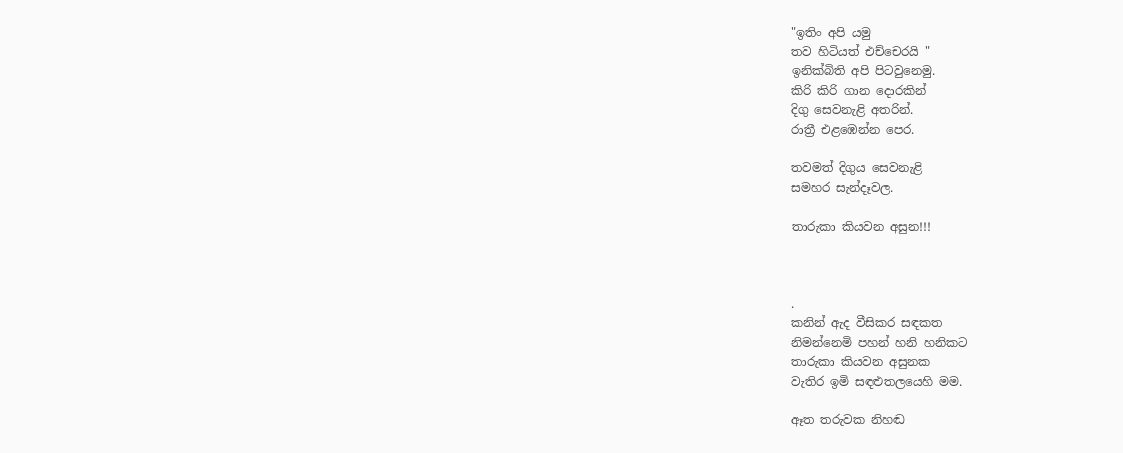"ඉතිං අපි යමු
තව හිටියත් එච්චෙරයි "
ඉනික්බිති අපි පිටවුනෙමු.
කිරි කිරි ගාන දොරකින්
දිගු සෙවනැළි අතරින්.
රාත්‍රී එළඹෙන්න පෙර.

තවමත් දිගුය සෙවනැළි
සමහර සැන්දෑවල.

තාරුකා කියවන අසුන!!!



.
කනින් ඇද වීසිකර සඳකත
නිමන්නෙමි පහන් හනි හනිකට
තාරුකා කියවන අසුනක
වැතිර ඉමි සඳළුතලයෙහි මම.

ඈත තරුවක නිහඬ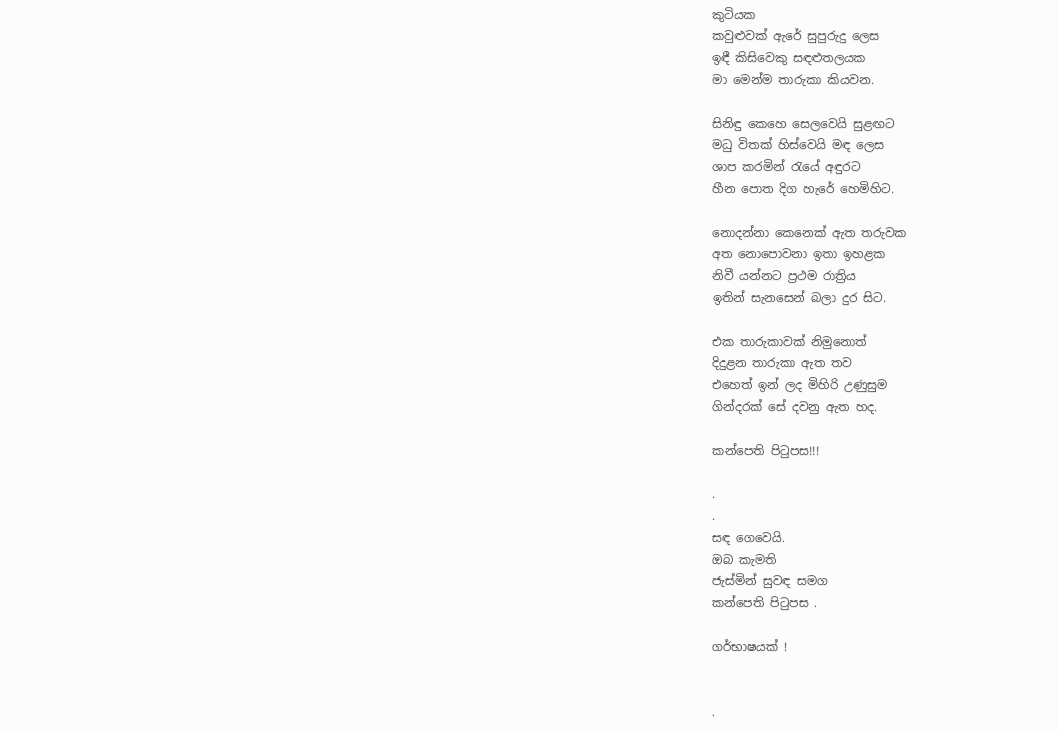කුටියක
කවුළුවක් ඇරේ සුපුරුදු ලෙස
ඉඳී කිසිවෙකු සඳළුතලයක
මා මෙන්ම තාරුකා කියවන.

සිනිඳු කෙහෙ සෙලවෙයි සුළඟට
මධු විතක් හිස්වෙයි මඳ ලෙස
ශාප කරමින් රැයේ අඳුරට
හීන පොත දිග හැරේ හෙමිහිට.

නොදන්නා කෙනෙක් ඇත තරුවක
අත නොපොවනා ඉතා ඉහළක
නිවී යන්නට ප්‍රථම රාත්‍රිය
ඉතින් සැනසෙන් බලා දුර සිට.

එක තාරුකාවක් නිමුනොත්
දිදුළන තාරුකා ඇත තව
එහෙත් ඉන් ලද මිහිරි උණුසුම
ගින්දරක් සේ දවනු ඇත හද.

කන්පෙති පිටුපස!!!

.
.
සඳ ගෙවෙයි.
ඔබ කැමති
ජැස්මින් සුවඳ සමග
කන්පෙති පිටුපස .

ගර්භාෂයක් !


.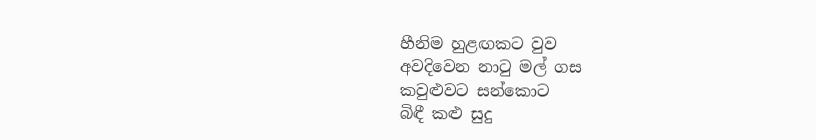හීනිම හුළඟකට වුව
අවදිවෙන නාටු මල් ගස
කවුළුවට සන්කොට
බිඳී කළු සුදු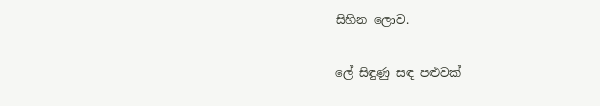සිහින ලොව.

ලේ සිඳුණු සඳ පළුවක්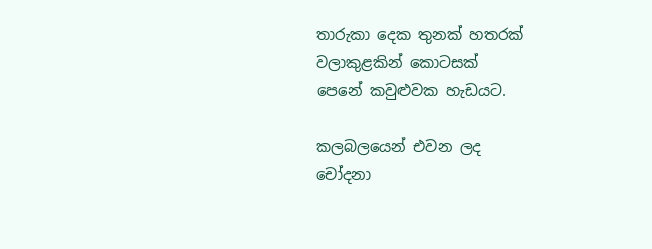තාරුකා දෙක තුනක් හතරක්
වලාකුළකින් කොටසක්
පෙනේ කවුළුවක හැඩයට.

කලබලයෙන් එවන ලද
චෝදනා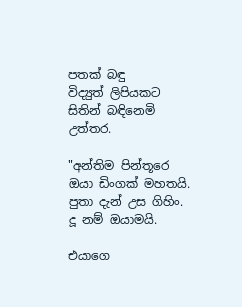පතක් බඳු
විද්‍යුත් ලිපියකට
සිතින් බඳිනෙමි උත්තර.

"අන්තිම පින්තූරෙ
ඔයා ඩිංගක් මහතයි.
පුතා දැන් උස ගිහිං.
දූ නම් ඔයාමයි.

එයාගෙ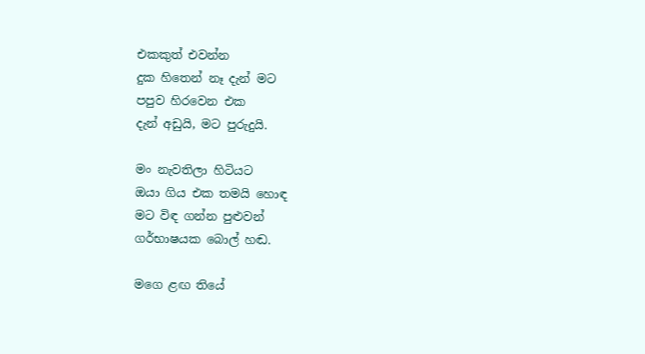එකකුත් එවන්න
දුක හිතෙන් නෑ දැන් මට
පපුව හිරවෙන එක
දැන් අඩුයි, මට පුරුදුයි.

මං නැවතිලා හිටියට
ඔයා ගිය එක තමයි හොඳ
මට විඳ ගන්න පුළුවන්
ගර්භාෂයක බොල් හඬ.

මගෙ ළඟ තියේ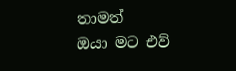තාමත්
ඔයා මට එව්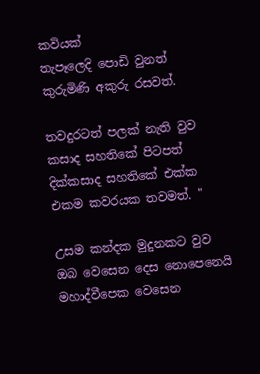කවියක්
තැපෑලෙදි පොඩි වුනත්
කුරුමිණි අකුරු රසවත්.

තවදුරටත් පලක් නැති වුව
කසාද සහතිකේ පිටපත්
දික්කසාද සහතිකේ එක්ක
එකම කවරයක තවමත්. "

උසම කන්දක මුදුනකට වුව
ඔබ වෙසෙන දෙස නොපෙනෙයි
මහාද්වීපෙක වෙසෙන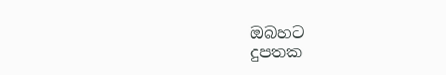ඔබහට
දුපතක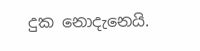දුක නොදැනෙයි.